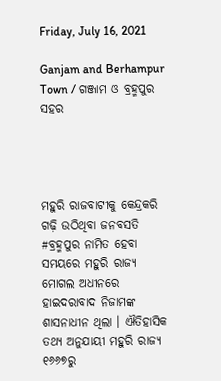Friday, July 16, 2021

Ganjam and Berhampur Town / ଗଞ୍ଜାମ ଓ ବ୍ରହ୍ମପୁର ସହର




ମହୁରି ରାଜବାଟୀକୁ କେନ୍ଦ୍ରକରି ଗଢ଼ି ଉଠିଥିବା ଜନବସତି #ବ୍ରହ୍ମପୁର ନାମିତ ହେବା ସମୟରେ ମହୁରି ରାଜ୍ୟ ମୋଗଲ ଅଧୀନରେ ହାଇଦରାବାଦ ନିଜାମଙ୍କ ଶାସନାଧୀନ ଥିଲା । ଐତିହାସିକ ତଥ୍ୟ ଅନୁଯାୟୀ ମହୁରି ରାଜ୍ୟ ୧୬୬୭ରୁ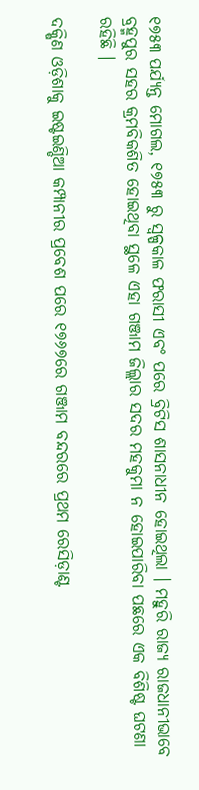୧୭୫୩ ପର୍ଯ୍ୟନ୍ତ ମୋଗଲ, ୧୭୫୩ ରୁ ସ୍ୱଳ୍ପକାଳ ଫରାସୀ ଏବଂ ପରେ ବ୍ରିଟିସ ଶାସନାଧୀନ ହୋଇଥିଲା । ମହୁରି ରାଜ୍ୟ ରାଜଧାନୀଭାବେ ବ୍ରହ୍ମପୁର ସହର କ୍ରମବିକଶିତ ହୋଇଥିବା ସ୍ଥଳେ ଏହା ଗଞ୍ଜାମ ଜିଲ୍ଲାର ସଦର ମହକୁମା ନ ହୋଇପାରିବା ପଛରେ ଏକ ବିଶିଷ୍ଟ ଘଟଣା ରହିଛି ।

ଦକ୍ଷିଣ ଓଡ଼ିଶାକୁ ଇଷ୍ଟଇଣ୍ଡିଆ କମ୍ପାନୀର ପ୍ରବେଶ ପରେ ୧୭୬୭ରେ ଗଞ୍ଜାମ ବନ୍ଦରରେ ପ୍ରଥମ ରେସିଡ଼ାଣ୍ଟ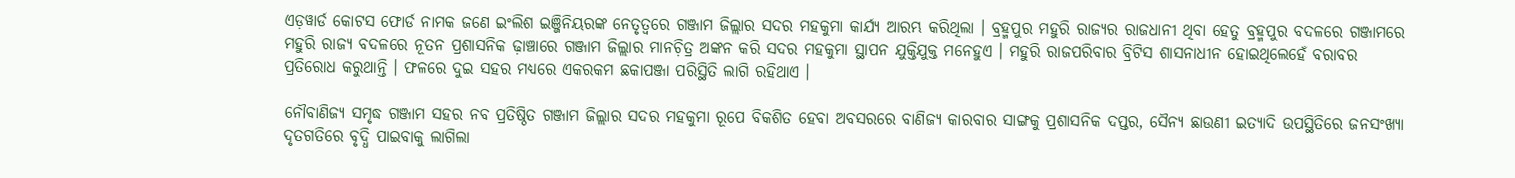ଏଡ଼ୱାର୍ଡ କୋଟସ ଫୋର୍ଡ ନାମକ ଜଣେ ଇଂଲିଶ ଇଞ୍ଜିନିୟରଙ୍କ ନେତୃତ୍ୱରେ ଗଞ୍ଜାମ ଜିଲ୍ଲାର ସଦର ମହକୁମା କାର୍ଯ୍ୟ ଆରମ୍ଭ କରିଥିଲା । ବ୍ରହ୍ମପୁର ମହୁରି ରାଜ୍ୟର ରାଜଧାନୀ ଥିବା ହେତୁ ବ୍ରହ୍ମପୁର ବଦଳରେ ଗଞ୍ଜାମରେ ମହୁରି ରାଜ୍ୟ ବଦଳରେ ନୂତନ ପ୍ରଶାସନିକ ଢ଼ାଞ୍ଚାରେ ଗଞ୍ଜାମ ଜିଲ୍ଲାର ମାନଚ଼ିତ୍ର ଅଙ୍କନ କରି ସଦର ମହକୁମା ସ୍ଥାପନ ଯୁକ୍ତିଯୁକ୍ତ ମନେହୁଏ । ମହୁରି ରାଜପରିବାର ବ୍ରିଟିସ ଶାସନାଧୀନ ହୋଇଥିଲେହେଁ ବରାବର ପ୍ରତିରୋଧ କରୁଥାନ୍ତି । ଫଳରେ ଦୁଇ ସହର ମଧ୍ୟରେ ଏକରକମ ଛକାପଞ୍ଜା ପରିସ୍ଥିତି ଲାଗି ରହିଥାଏ ।

ନୌବାଣିଜ୍ୟ ସମୃଦ୍ଧ ଗଞ୍ଜାମ ସହର ନବ ପ୍ରତିଷ୍ଠିତ ଗଞ୍ଜାମ ଜିଲ୍ଲାର ସଦର ମହକୁମା ରୂପେ ବିକଶିତ ହେବା ଅବସରରେ ବାଣିଜ୍ୟ କାରବାର ସାଙ୍ଗକୁ ପ୍ରଶାସନିକ ଦପ୍ତର, ସୈନ୍ୟ ଛାଉଣୀ ଇତ୍ୟାଦି ଉପସ୍ଥିତିରେ ଜନସଂଖ୍ୟା ଦୃତଗତିରେ ବୃଦ୍ଧି ପାଇବାକୁ ଲାଗିଲା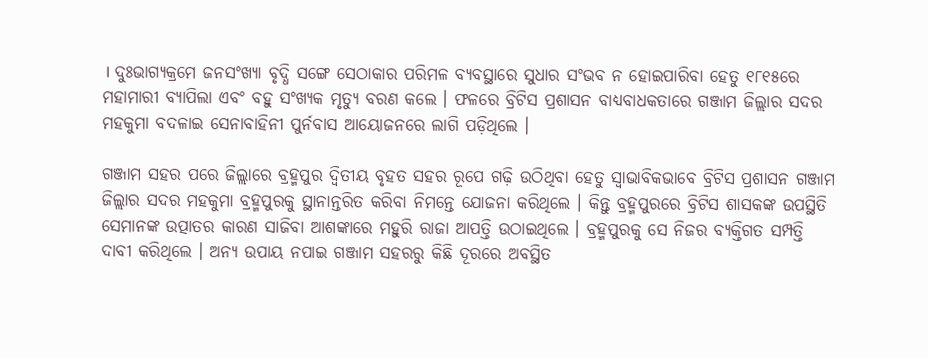। ଦୁଃଭାଗ୍ୟକ୍ରମେ ଜନସଂଖ୍ୟା ବୃଦ୍ଧି ସଙ୍ଗେ ସେଠାକାର ପରିମଳ ବ୍ୟବସ୍ଥାରେ ସୁଧାର ସଂଭବ ନ ହୋଇପାରିବା ହେତୁ ୧୮୧୫ରେ ମହାମାରୀ ବ୍ୟାପିଲା ଏବଂ ବହୁ ସଂଖ୍ୟକ ମୃତ୍ୟୁ ବରଣ କଲେ । ଫଳରେ ବ୍ରିଟିସ ପ୍ରଶାସନ ବାଧ୍ୟବାଧକତାରେ ଗଞ୍ଜାମ ଜିଲ୍ଲାର ସଦର ମହକୁମା ବଦଳାଇ ସେନାବାହିନୀ ପୁର୍ନବାସ ଆୟୋଜନରେ ଲାଗି ପଡ଼ିଥିଲେ ।

ଗଞ୍ଜାମ ସହର ପରେ ଜିଲ୍ଲାରେ ବ୍ରହ୍ମପୁର ଦ୍ୱିତୀୟ ବୃହତ ସହର ରୂପେ ଗଢ଼ି ଉଠିଥିବା ହେତୁ ସ୍ୱାଭାବିକଭାବେ ବ୍ରିଟିସ ପ୍ରଶାସନ ଗଞ୍ଜାମ ଜିଲ୍ଲାର ସଦର ମହକୁମା ବ୍ରହ୍ମପୁରକୁ ସ୍ଥାନାନ୍ତରିତ କରିବା ନିମନ୍ତେ ଯୋଜନା କରିଥିଲେ । କିନ୍ତୁ ବ୍ରହ୍ମପୁରରେ ବ୍ରିଟିସ ଶାସକଙ୍କ ଉପସ୍ଥିତି ସେମାନଙ୍କ ଉତ୍ପାତର କାରଣ ସାଜିବା ଆଶଙ୍କାରେ ମହୁରି ରାଜା ଆପତ୍ତି ଉଠାଇଥିଲେ । ବ୍ରହ୍ମପୁରକୁ ସେ ନିଜର ବ୍ୟକ୍ତିଗତ ସମ୍ପତ୍ତି ଦାବୀ କରିଥିଲେ । ଅନ୍ୟ ଉପାୟ ନପାଇ ଗଞ୍ଜାମ ସହରରୁ କିଛି ଦୂରରେ ଅବସ୍ଥିତ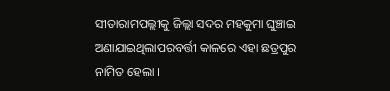ସୀତାରାମପଲ୍ଲୀକୁ ଜିଲ୍ଲା ସଦର ମହକୁମା ଘୁଞ୍ଚାଇ ଅଣାଯାଇଥିଲାପରବର୍ତ୍ତୀ କାଳରେ ଏହା ଛତ୍ରପୁର ନାମିତ ହେଲା ।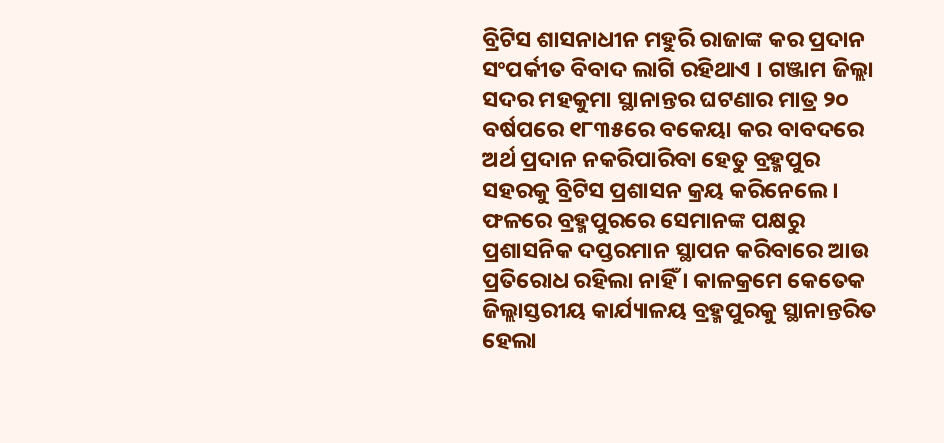ବ୍ରିଟିସ ଶାସନାଧୀନ ମହୁରି ରାଜାଙ୍କ କର ପ୍ରଦାନ ସଂପର୍କୀତ ବିବାଦ ଲାଗି ରହିଥାଏ । ଗଞ୍ଜାମ ଜିଲ୍ଲା ସଦର ମହକୁମା ସ୍ଥାନାନ୍ତର ଘଟଣାର ମାତ୍ର ୨୦ ବର୍ଷପରେ ୧୮୩୫ରେ ବକେୟା କର ବାବଦରେ ଅର୍ଥ ପ୍ରଦାନ ନକରିପାରିବା ହେତୁ ବ୍ରହ୍ମପୁର ସହରକୁ ବ୍ରିଟିସ ପ୍ରଶାସନ କ୍ରୟ କରିନେଲେ । ଫଳରେ ବ୍ରହ୍ମପୁରରେ ସେମାନଙ୍କ ପକ୍ଷରୁ ପ୍ରଶାସନିକ ଦପ୍ତରମାନ ସ୍ଥାପନ କରିବାରେ ଆଉ ପ୍ରତିରୋଧ ରହିଲା ନାହିଁ । କାଳକ୍ରମେ କେତେକ ଜିଲ୍ଲାସ୍ତରୀୟ କାର୍ଯ୍ୟାଳୟ ବ୍ରହ୍ମପୁରକୁ ସ୍ଥାନାନ୍ତରିତ ହେଲା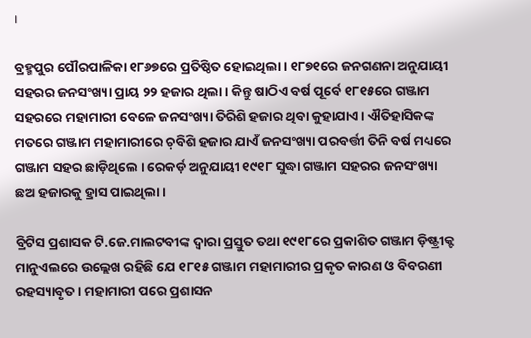।

ବ୍ରହ୍ମପୁର ପୌରପାଳିକା ୧୮୬୭ରେ ପ୍ରତିଷ୍ଠିତ ହୋଇଥିଲା । ୧୮୭୧ରେ ଜନଗଣନା ଅନୁଯାୟୀ ସହରର ଜନସଂଖ୍ୟା ପ୍ରାୟ ୨୨ ହଜାର ଥିଲା । କିନ୍ତୁ ଷାଠିଏ ବର୍ଷ ପୂର୍ବେ ୧୮୧୫ରେ ଗଞ୍ଜାମ ସହରରେ ମହାମାରୀ ବେଳେ ଜନସଂଖ୍ୟା ତିରିଶି ହଜାର ଥିବା କୁହାଯାଏ । ଐତିହାସିକଙ୍କ ମତରେ ଗଞ୍ଜାମ ମହାମାରୀରେ ଚ଼ବିଶି ହଜାର ଯାଏଁ ଜନସଂଖ୍ୟା ପରବର୍ତ୍ତୀ ତିନି ବର୍ଷ ମଧ୍ୟରେ ଗଞ୍ଜାମ ସହର ଛାଡ଼ିଥିଲେ । ରେକର୍ଡ଼ ଅନୁଯାୟୀ ୧୯୧୮ ସୁଦ୍ଧା ଗଞ୍ଜାମ ସହରର ଜନସଂଖ୍ୟା ଛଅ ହଜାରକୁ ହ୍ରାସ ପାଇଥିଲା ।

ବ୍ରିଟିସ ପ୍ରଶାସକ ଟି.ଜେ.ମାଲଟବୀଙ୍କ ଦ୍ୱାରା ପ୍ରସ୍ତୁତ ତଥା ୧୯୧୮ରେ ପ୍ରକାଶିତ ଗଞ୍ଜାମ ଡ଼ିଷ୍ଟ୍ରୀକ୍ଟ ମାନୁଏଲରେ ଉଲ୍ଲେଖ ରହିଛି ଯେ ୧୮୧୫ ଗଞ୍ଜାମ ମହାମାରୀର ପ୍ରକୃତ କାରଣ ଓ ବିବରଣୀ ରହସ୍ୟାବୃତ । ମହାମାରୀ ପରେ ପ୍ରଶାସନ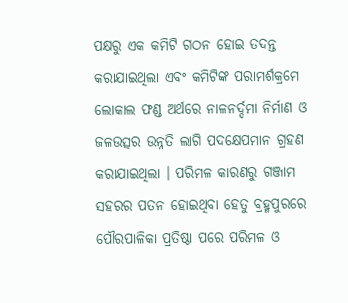ପକ୍ଷରୁ ଏକ କମିଟି ଗଠନ ହୋଇ ତଦନ୍ତ କରାଯାଇଥିଲା ଏବଂ କମିଟିଙ୍କ ପରାମର୍ଶକ୍ରମେ ଲୋକାଲ ଫଣ୍ଡ ଅର୍ଥରେ ନାଳନର୍ଦ୍ଦମା ନିର୍ମାଣ ଓ ଜଳଉତ୍ସର ଉନ୍ନତି ଲାଗି ପଦକ୍ଷେପମାନ ଗ୍ରହଣ କରାଯାଇଥିଲା । ପରିମଳ କାରଣରୁ ଗଞ୍ଜାମ ସହରର ପତନ ହୋଇଥିବା ହେତୁ ବ୍ରହ୍ମପୁରରେ ପୌରପାଳିକା ପ୍ରତିଷ୍ଠା ପରେ ପରିମଳ ଓ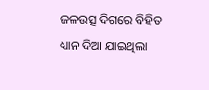ଜଳଉତ୍ସ ଦିଗରେ ବିହିତ ଧ୍ୟାନ ଦିଆ ଯାଇଥିଲା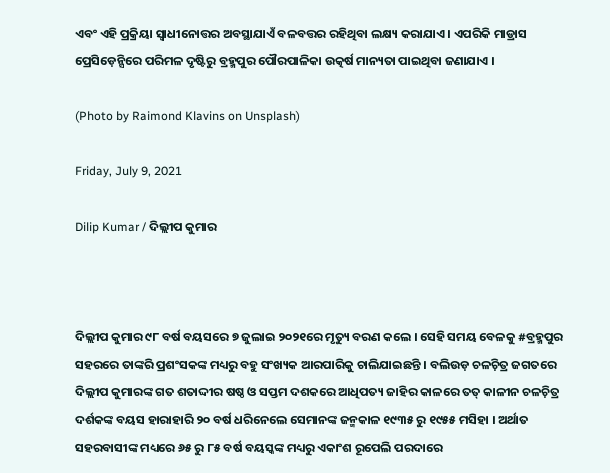ଏବଂ ଏହି ପ୍ରକ୍ରିୟା ସ୍ୱାଧୀନୋତ୍ତର ଅବସ୍ଥାଯାଏଁ ବଳବତ୍ତର ରହିଥିବା ଲକ୍ଷ୍ୟ କରାଯାଏ । ଏପରିକି ମାଡ୍ରାସ ପ୍ରେସିଡ଼େନ୍ସିରେ ପରିମଳ ଦୃଷ୍ଟିରୁ ବ୍ରହ୍ମପୁର ପୌରପାଳିକା ଉତ୍କର୍ଷ ମାନ୍ୟତା ପାଇଥିବା ଜଣାଯାଏ ।

(Photo by Raimond Klavins on Unsplash)

Friday, July 9, 2021

Dilip Kumar / ଦିଲ୍ଲୀପ କୁମାର



ଦିଲ୍ଲୀପ କୁମାର ୯୮ ବର୍ଷ ବୟସରେ ୭ ଜୁଲାଇ ୨୦୨୧ରେ ମୃତ୍ୟୁ ବରଣ କଲେ । ସେହି ସମୟ ବେଳକୁ #ବ୍ରହ୍ମପୁର ସହରରେ ତାଙ୍କରି ପ୍ରଶଂସକଙ୍କ ମଧ୍ୟରୁ ବହୁ ସଂଖ୍ୟକ ଆରପାରିକୁ ଚାଲିଯାଇଛନ୍ତି । ବଲିଉଡ଼ ଚଳଚ଼ିତ୍ର ଜଗତରେ ଦିଲ୍ଲୀପ କୁମାରଙ୍କ ଗତ ଶତାଦ୍ଦୀର ଷଷ୍ଠ ଓ ସପ୍ତମ ଦଶକରେ ଆଧିପତ୍ୟ ଜାହିର କାଳରେ ତତ୍ କାଳୀନ ଚଳଚ଼ିତ୍ର ଦର୍ଶକଙ୍କ ବୟସ ହାରାହାରି ୨୦ ବର୍ଷ ଧରିନେଲେ ସେମାନଙ୍କ ଜନ୍ମକାଳ ୧୯୩୫ ରୁ ୧୯୫୫ ମସିହା । ଅର୍ଥାତ ସହରବାସୀଙ୍କ ମଧ୍ୟରେ ୬୫ ରୁ ୮୫ ବର୍ଷ ବୟସ୍କଙ୍କ ମଧ୍ୟରୁ ଏକାଂଶ ରୂପେଲି ପରଦାରେ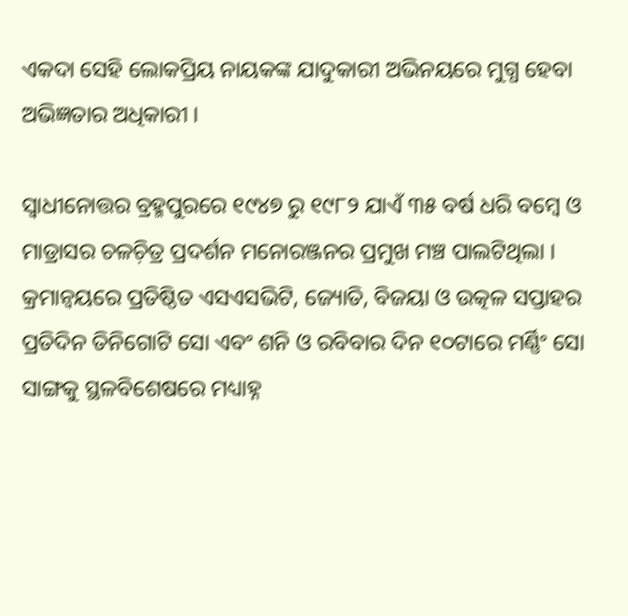ଏକଦା ସେହି ଲୋକପ୍ରିୟ ନାୟକଙ୍କ ଯାଦୁକାରୀ ଅଭିନୟରେ ମୁଗ୍ଧ ହେବା ଅଭିଜ୍ଞତାର ଅଧିକାରୀ ।

ସ୍ୱାଧୀନୋତ୍ତର ବ୍ରହ୍ମପୁରରେ ୧୯୪୭ ରୁ ୧୯୮୨ ଯାଏଁ ୩୫ ବର୍ଷ ଧରି ବମ୍ୱେ ଓ ମାଡ୍ରାସର ଚଳଚ଼ିତ୍ର ପ୍ରଦର୍ଶନ ମନୋରଞ୍ଜନର ପ୍ରମୁଖ ମଞ୍ଚ ପାଲଟିଥିଲା । କ୍ରମାନ୍ୱୟରେ ପ୍ରତିଷ୍ଠିତ ଏସଏସଭିଟି, ଜ୍ୟୋତି, ବିଜୟା ଓ ଉତ୍କଳ ସପ୍ତାହର ପ୍ରତିଦିନ ତିନିଗୋଟି ସୋ ଏବଂ ଶନି ଓ ରବିବାର ଦିନ ୧୦ଟାରେ ମର୍ଣ୍ଣିଂ ସୋ ସାଙ୍ଗକୁ ସ୍ଥଳବିଶେଷରେ ମଧ୍ୟାହ୍ନ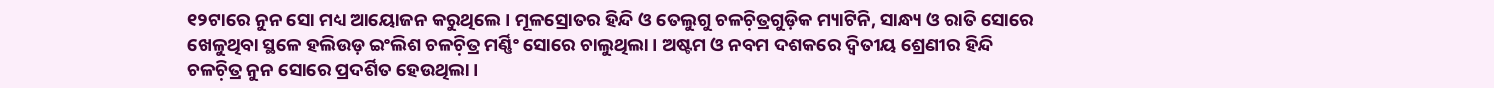୧୨ଟାରେ ନୁନ ସୋ ମଧ୍ୟ ଆୟୋଜନ କରୁଥିଲେ । ମୂଳସ୍ରୋତର ହିନ୍ଦି ଓ ତେଲୁଗୁ ଚଳଚ଼ିତ୍ରଗୁଡ଼ିକ ମ୍ୟାଟିନି, ସାନ୍ଧ୍ୟ ଓ ରାତି ସୋରେ ଖେଳୁଥିବା ସ୍ଥଳେ ହଲିଉଡ଼ ଇଂଲିଶ ଚଳଚ଼ିତ୍ର ମର୍ଣ୍ଣିଂ ସୋରେ ଚାଲୁଥିଲା । ଅଷ୍ଟମ ଓ ନବମ ଦଶକରେ ଦ୍ୱିତୀୟ ଶ୍ରେଣୀର ହିନ୍ଦି ଚଳଚ଼ିତ୍ର ନୁନ ସୋରେ ପ୍ରଦର୍ଶିତ ହେଉଥିଲା ।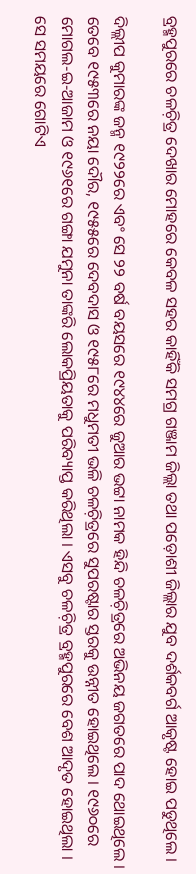ବ୍ରହ୍ମପୁରରେ ଚଳଚ଼ିତ୍ର ଦେଖାର ମୋହରେ କେବଳ ସହର କାହିଁକି ସମଗ୍ର ଗଞ୍ଜାମ ଜିଲ୍ଲା ତଥା ପଡ଼ୋଶୀ ଜିଲ୍ଲାର ଯୁବ ଦର୍ଶକବର୍ଗ ଆକୃଷ୍ଟ ହୋଇ ପଡୁଥିଲେ ।

ଦିଲ୍ଲୀପ କୁମାରଙ୍କ ଜନ୍ମ ୧୯୨୨ରେ ଏବଂ ସେ ୨୨ ବର୍ଷ ବୟସରେ ୧୯୪୪ରେ ଜୁଆର ଭଟ୍ଟା ନାମକ ହିନ୍ଦି ଚଳଚ଼ିତ୍ରରେ ଅଭିନୟ ଜଗତରେ ପାଦ ଥୋଇଥିଲେ । ତେବେ ୧୯୫୩ରେ ନୟା ଦୌର, ୧୯୫୫ରେ ଦେବଦାସ ଓ ୧୯୫୮ରେ ମଧୁମତୀ ଭଳି ଚଳଚ଼ିତ୍ରରେ ସୁପରଷ୍ଟାର ସ୍ତରକୁ ଉନ୍ନୀତ ହୋଇଥିଲେ । ୧୯୬୦ରେ ମୋଗଲ-ଇ-ଆଜାମ ଓ ୧୯୬୧ରେ ଗଙ୍ଗା ଯମୁନା ତାଙ୍କରି ଲୋକପ୍ରିୟତାକୁ ପରିବ୍ୟାପ୍ତ କରିଥିଲା । ଏସବୁ ଚଳଚ଼ିତ୍ର ବ୍ରହ୍ମପୁରରେ ବେଶ ଆଦୃତ ହୋଇଥିଲା । ସେ ସମୟରେ ଗୋଟିଏ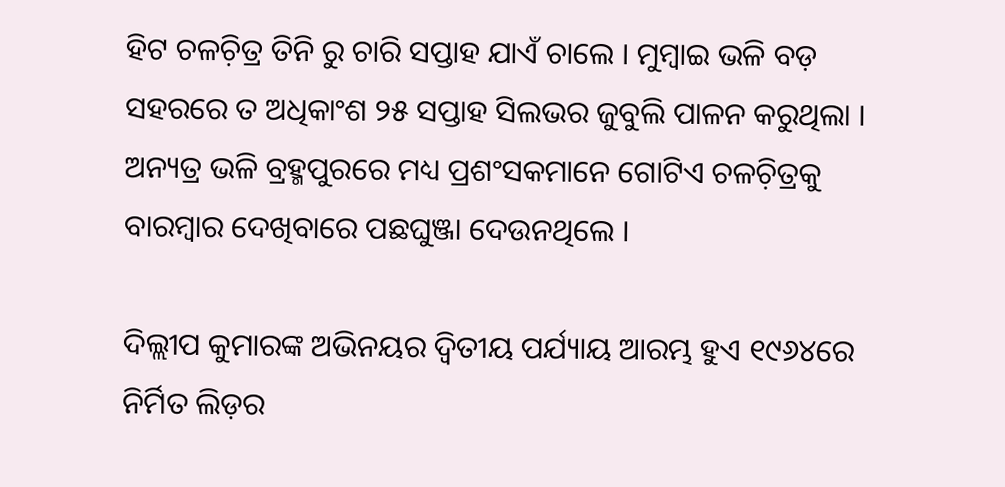ହିଟ ଚଳଚ଼ିତ୍ର ତିନି ରୁ ଚାରି ସପ୍ତାହ ଯାଏଁ ଚାଲେ । ମୁମ୍ୱାଇ ଭଳି ବଡ଼ ସହରରେ ତ ଅଧିକାଂଶ ୨୫ ସପ୍ତାହ ସିଲଭର ଜୁବୁଲି ପାଳନ କରୁଥିଲା । ଅନ୍ୟତ୍ର ଭଳି ବ୍ରହ୍ମପୁରରେ ମଧ୍ୟ ପ୍ରଶଂସକମାନେ ଗୋଟିଏ ଚଳଚ଼ିତ୍ରକୁ ବାରମ୍ୱାର ଦେଖିବାରେ ପଛଘୁଞ୍ଜା ଦେଉନଥିଲେ ।

ଦିଲ୍ଲୀପ କୁମାରଙ୍କ ଅଭିନୟର ଦ୍ୱିତୀୟ ପର୍ଯ୍ୟାୟ ଆରମ୍ଭ ହୁଏ ୧୯୬୪ରେ ନିର୍ମିତ ଲିଡ଼ର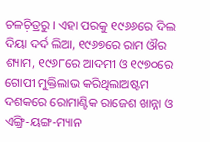ଚଳଚ଼ିତ୍ରରୁ । ଏହା ପରକୁ ୧୯୬୬ରେ ଦିଲ ଦିୟା ଦର୍ଦ ଲିଆ, ୧୯୬୭ରେ ରାମ ଔର ଶ୍ୟାମ, ୧୯୬୮ରେ ଆଦମୀ ଓ ୧୯୭୦ରେ ଗୋପୀ ମୁକ୍ତିଲାଭ କରିଥିଲାଅଷ୍ଟମ ଦଶକରେ ରୋମାଣ୍ଟିକ ରାଜେଶ ଖାନ୍ନା ଓ ଏଙ୍ଗ୍ରି-ୟଙ୍ଗ-ମ୍ୟାନ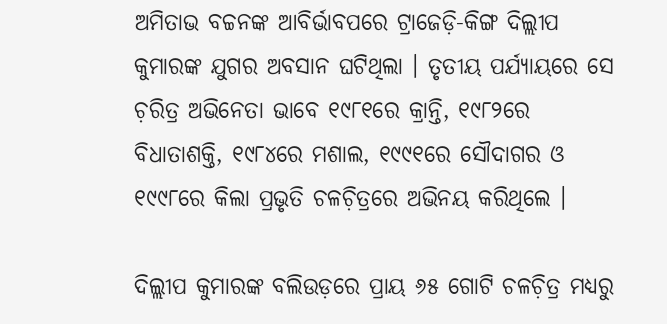ଅମିତାଭ ବଚ୍ଚନଙ୍କ ଆବିର୍ଭାବପରେ ଟ୍ରାଜେଡ଼ି-କିଙ୍ଗ ଦିଲ୍ଲୀପ କୁମାରଙ୍କ ଯୁଗର ଅବସାନ ଘଟିଥିଲା । ତୃତୀୟ ପର୍ଯ୍ୟାୟରେ ସେ ଚ଼ରିତ୍ର ଅଭିନେତା ଭାବେ ୧୯୮୧ରେ କ୍ରାନ୍ତି, ୧୯୮୨ରେ ବିଧାତାଶକ୍ତି, ୧୯୮୪ରେ ମଶାଲ, ୧୯୯୧ରେ ସୌଦାଗର ଓ ୧୯୯୮ରେ କିଲା ପ୍ରଭୃତି ଚଳଚ଼ିତ୍ରରେ ଅଭିନୟ କରିଥିଲେ ।

ଦିଲ୍ଲୀପ କୁମାରଙ୍କ ବଲିଉଡ଼ରେ ପ୍ରାୟ ୬୫ ଗୋଟି ଚଳଚ଼ିତ୍ର ମଧ୍ୟରୁ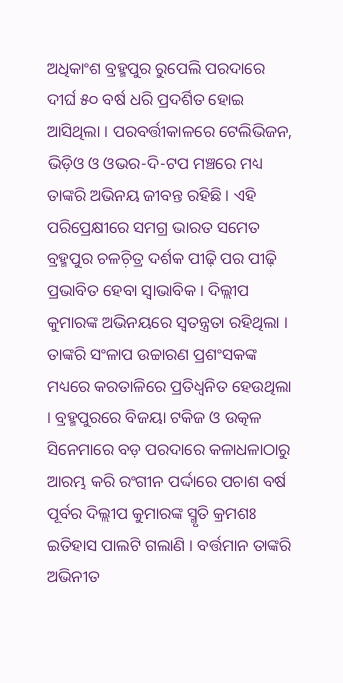ଅଧିକାଂଶ ବ୍ରହ୍ମପୁର ରୁପେଲି ପରଦାରେ ଦୀର୍ଘ ୫୦ ବର୍ଷ ଧରି ପ୍ରଦର୍ଶିତ ହୋଇ ଆସିଥିଲା । ପରବର୍ତ୍ତୀକାଳରେ ଟେଲିଭିଜନ, ଭିଡ଼ିଓ ଓ ଓଭର-ଦି-ଟପ ମଞ୍ଚରେ ମଧ୍ୟ ତାଙ୍କରି ଅଭିନୟ ଜୀବନ୍ତ ରହିଛି । ଏହି ପରିପ୍ରେକ୍ଷୀରେ ସମଗ୍ର ଭାରତ ସମେତ ବ୍ରହ୍ମପୁର ଚଳଚ଼ିତ୍ର ଦର୍ଶକ ପୀଢ଼ି ପର ପୀଢ଼ି ପ୍ରଭାବିତ ହେବା ସ୍ୱାଭାବିକ । ଦିଲ୍ଲୀପ କୁମାରଙ୍କ ଅଭିନୟରେ ସ୍ୱତନ୍ତ୍ରତା ରହିଥିଲା । ତାଙ୍କରି ସଂଳାପ ଉଚ୍ଚାରଣ ପ୍ରଶଂସକଙ୍କ ମଧ୍ୟରେ କରତାଳିରେ ପ୍ରତିଧ୍ୱନିତ ହେଉଥିଲା । ବ୍ରହ୍ମପୁରରେ ବିଜୟା ଟକିଜ ଓ ଉତ୍କଳ ସିନେମାରେ ବଡ଼ ପରଦାରେ କଳାଧଳାଠାରୁ ଆରମ୍ଭ କରି ରଂଗୀନ ପର୍ଦ୍ଦାରେ ପଚାଶ ବର୍ଷ ପୂର୍ବର ଦିଲ୍ଲୀପ କୁମାରଙ୍କ ସ୍ମୃତି କ୍ରମଶଃ ଇତିହାସ ପାଲଟି ଗଲାଣି । ବର୍ତ୍ତମାନ ତାଙ୍କରି ଅଭିନୀତ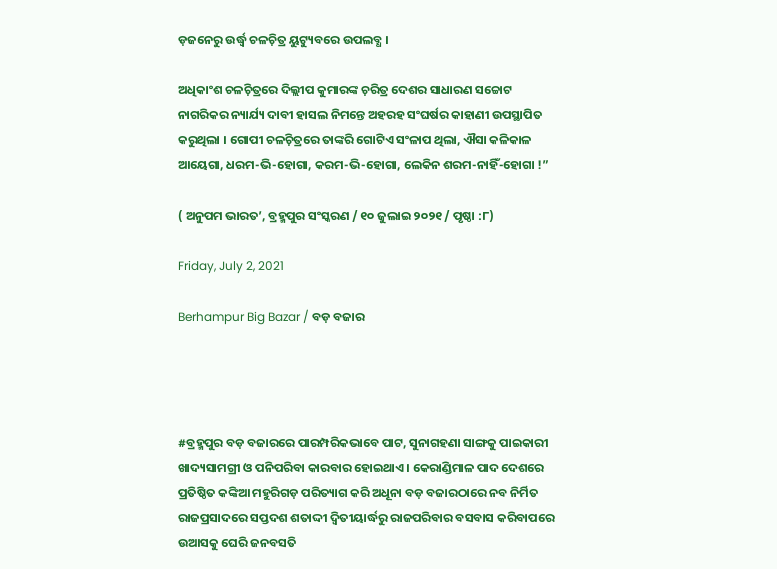ଡ଼ଜନେରୁ ଉର୍ଦ୍ଧ୍ୱ ଚଳଚ଼ିତ୍ର ୟୁଟ୍ୟୁବରେ ଉପଲବ୍ଧ ।

ଅଧିକାଂଶ ଚଳଚ଼ିତ୍ରରେ ଦିଲ୍ଲୀପ କୁମାରଙ୍କ ଚ଼ରିତ୍ର ଦେଶର ସାଧାରଣ ସଚ୍ଚୋଟ ନାଗରିକର ନ୍ୟାର୍ଯ୍ୟ ଦାବୀ ହାସଲ ନିମନ୍ତେ ଅହରହ ସଂଘର୍ଷର କାହାଣୀ ଉପସ୍ଥାପିତ କରୁଥିଲା । ଗୋପୀ ଚଳଚ଼ିତ୍ରରେ ତାଙ୍କରି ଗୋଟିଏ ସଂଳାପ ଥିଲା, ଐସା କଳିକାଳ ଆୟେଗା, ଧରମ-ଭି-ହୋଗା, କରମ-ଭି-ହୋଗା, ଲେକିନ ଶରମ-ନାହିଁ-ହୋଗା !”

( ଅନୁପମ ଭାରତ’, ବ୍ରହ୍ମପୁର ସଂସ୍କରଣ / ୧୦ ଜୁଲାଇ ୨୦୨୧ / ପୃଷ୍ଠା :୮)

Friday, July 2, 2021

Berhampur Big Bazar / ବଡ଼ ବଜାର




#ବ୍ରହ୍ମପୁର ବଡ଼ ବଜାରରେ ପାରମ୍ପରିକଭାବେ ପାଟ, ସୁନାଗହଣା ସାଙ୍ଗକୁ ପାଇକାରୀ ଖାଦ୍ୟସାମଗ୍ରୀ ଓ ପନିପରିବା କାରବାର ହୋଇଥାଏ । କେରାଣ୍ଡିମାଳ ପାଦ ଦେଶରେ ପ୍ରତିଷ୍ଠିତ କଙ୍କିଆ ମହୁରିଗଡ଼ ପରିତ୍ୟାଗ କରି ଅଧୂନା ବଡ଼ ବଜାରଠାରେ ନବ ନିର୍ମିତ ରାଜପ୍ରସାଦରେ ସପ୍ତଦଶ ଶତାଦ୍ଦୀ ଦ୍ୱିତୀୟାର୍ଦ୍ଧରୁ ରାଜପରିବାର ବସବାସ କରିବାପରେ ଉଆସକୁ ଘେରି ଜନବସତି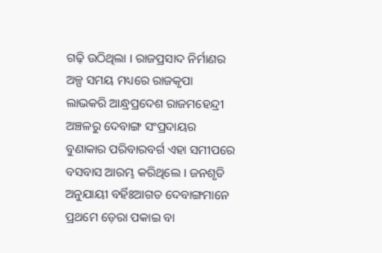ଗଢ଼ି ଉଠିଥିଲା । ରାଜପ୍ରସାଦ ନିର୍ମାଣର ଅଳ୍ପ ସମୟ ମଧ୍ୟରେ ରାଜକୃପା ଲାଭକରି ଆନ୍ଧ୍ରପ୍ରଦେଶ ରାଜମହେନ୍ଦ୍ରୀ ଅଞ୍ଚଳରୁ ଦେବାଙ୍ଗ ସଂପ୍ରଦାୟର ବୁଣାକାର ପରିବାରବର୍ଗ ଏହା ସମୀପରେ ବସବାସ ଆରମ୍ଭ କରିଥିଲେ । ଜନଶୃତି ଅନୁଯାୟୀ ବର୍ହିଃଆଗତ ଦେବାଙ୍ଗମାନେ ପ୍ରଥମେ ଡ଼େରା ପକାଇ ବା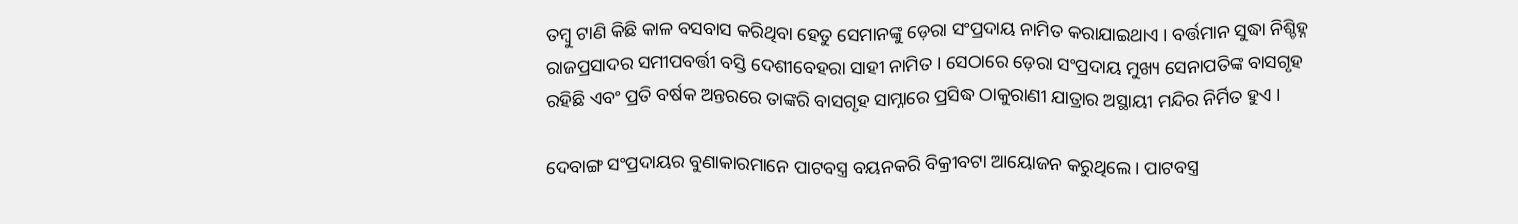ତମ୍ୱୁ ଟାଣି କିଛି କାଳ ବସବାସ କରିଥିବା ହେତୁ ସେମାନଙ୍କୁ ଡ଼େରା ସଂପ୍ରଦାୟ ନାମିତ କରାଯାଇଥାଏ । ବର୍ତ୍ତମାନ ସୁଦ୍ଧା ନିଶ୍ଚିହ୍ନ ରାଜପ୍ରସାଦର ସମୀପବର୍ତ୍ତୀ ବସ୍ତି ଦେଶୀବେହରା ସାହୀ ନାମିତ । ସେଠାରେ ଡ଼େରା ସଂପ୍ରଦାୟ ମୁଖ୍ୟ ସେନାପତିଙ୍କ ବାସଗୃହ ରହିଛି ଏବଂ ପ୍ରତି ବର୍ଷକ ଅନ୍ତରରେ ତାଙ୍କରି ବାସଗୃହ ସାମ୍ନାରେ ପ୍ରସିଦ୍ଧ ଠାକୁରାଣୀ ଯାତ୍ରାର ଅସ୍ଥାୟୀ ମନ୍ଦିର ନିର୍ମିତ ହୁଏ ।

ଦେବାଙ୍ଗ ସଂପ୍ରଦାୟର ବୁଣାକାରମାନେ ପାଟବସ୍ତ୍ର ବୟନକରି ବିକ୍ରୀବଟା ଆୟୋଜନ କରୁଥିଲେ । ପାଟବସ୍ତ୍ର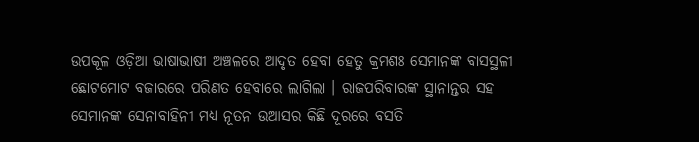ଉପକୂଳ ଓଡ଼ିଆ ଭାଷାଭାଷୀ ଅଞ୍ଚଳରେ ଆଦୃତ ହେବା ହେତୁ କ୍ରମଶଃ ସେମାନଙ୍କ ବାସସ୍ଥଳୀ ଛୋଟମୋଟ ବଜାରରେ ପରିଣତ ହେବାରେ ଲାଗିଲା । ରାଜପରିବାରଙ୍କ ସ୍ଥାନାନ୍ତର ସହ ସେମାନଙ୍କ ସେନାବାହିନୀ ମଧ୍ୟ ନୂତନ ଉଆସର କିଛି ଦୂରରେ ବସତି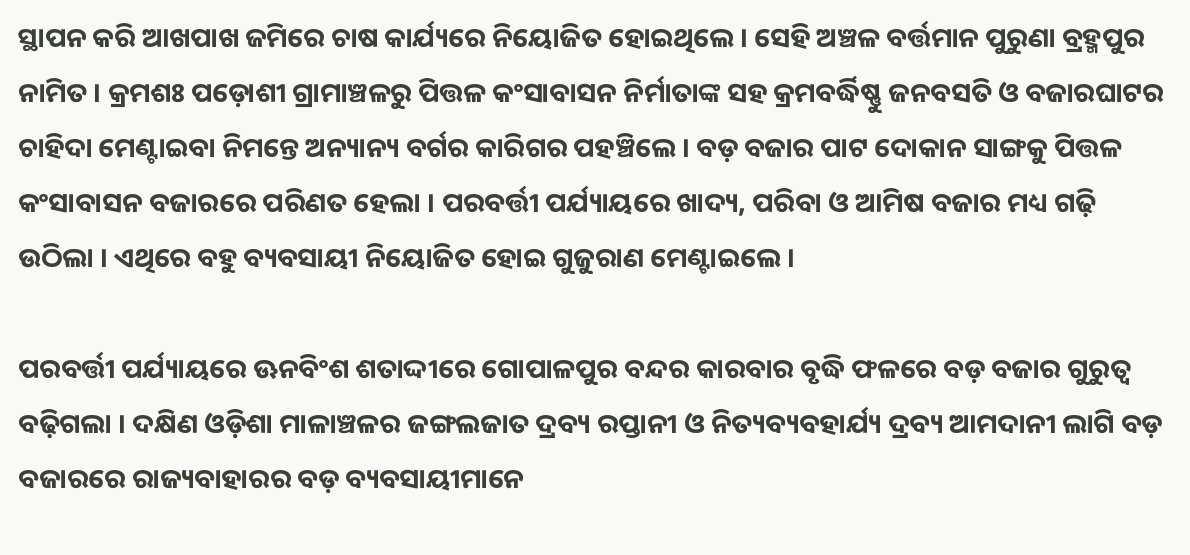ସ୍ଥାପନ କରି ଆଖପାଖ ଜମିରେ ଚାଷ କାର୍ଯ୍ୟରେ ନିୟୋଜିତ ହୋଇଥିଲେ । ସେହି ଅଞ୍ଚଳ ବର୍ତ୍ତମାନ ପୁରୁଣା ବ୍ରହ୍ମପୁର ନାମିତ । କ୍ରମଶଃ ପଡ଼ୋଶୀ ଗ୍ରାମାଞ୍ଚଳରୁ ପିତ୍ତଳ କଂସାବାସନ ନିର୍ମାତାଙ୍କ ସହ କ୍ରମବର୍ଦ୍ଧିଷ୍ଣୁ ଜନବସତି ଓ ବଜାରଘାଟର ଚାହିଦା ମେଣ୍ଟାଇବା ନିମନ୍ତେ ଅନ୍ୟାନ୍ୟ ବର୍ଗର କାରିଗର ପହଞ୍ଚିଲେ । ବଡ଼ ବଜାର ପାଟ ଦୋକାନ ସାଙ୍ଗକୁ ପିତ୍ତଳ କଂସାବାସନ ବଜାରରେ ପରିଣତ ହେଲା । ପରବର୍ତ୍ତୀ ପର୍ଯ୍ୟାୟରେ ଖାଦ୍ୟ, ପରିବା ଓ ଆମିଷ ବଜାର ମଧ୍ୟ ଗଢ଼ି ଉଠିଲା । ଏଥିରେ ବହୁ ବ୍ୟବସାୟୀ ନିୟୋଜିତ ହୋଇ ଗୁଜୁରାଣ ମେଣ୍ଟାଇଲେ ।

ପରବର୍ତ୍ତୀ ପର୍ଯ୍ୟାୟରେ ଊନବିଂଶ ଶତାଦ୍ଦୀରେ ଗୋପାଳପୁର ବନ୍ଦର କାରବାର ବୃଦ୍ଧି ଫଳରେ ବଡ଼ ବଜାର ଗୁରୁତ୍ୱ ବଢ଼ିଗଲା । ଦକ୍ଷିଣ ଓଡ଼ିଶା ମାଳାଞ୍ଚଳର ଜଙ୍ଗଲଜାତ ଦ୍ରବ୍ୟ ରପ୍ତାନୀ ଓ ନିତ୍ୟବ୍ୟବହାର୍ଯ୍ୟ ଦ୍ରବ୍ୟ ଆମଦାନୀ ଲାଗି ବଡ଼ ବଜାରରେ ରାଜ୍ୟବାହାରର ବଡ଼ ବ୍ୟବସାୟୀମାନେ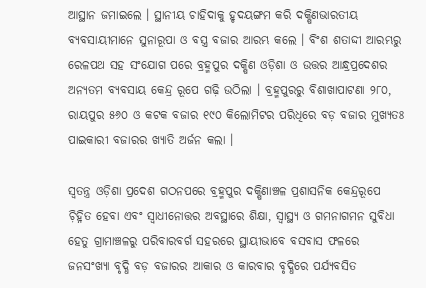ଆସ୍ଥାନ ଜମାଇଲେ । ସ୍ଥାନୀୟ ଚାହିଦାକୁ ହୃଦୟଙ୍ଗମ କରି ଦକ୍ଷିଣଭାରତୀୟ ବ୍ୟବସାୟୀମାନେ ସୁନାରୂପା ଓ ବସ୍ତ୍ର ବଜାର ଆରମ୍ଭ କଲେ । ବିଂଶ ଶତାଦ୍ଦୀ ଆରମ୍ଭରୁ ରେଳପଥ ସହ ସଂଯୋଗ ପରେ ବ୍ରହ୍ମପୁର ଦକ୍ଷିଣ ଓଡ଼ିଶା ଓ ଉତ୍ତର ଆନ୍ଧ୍ରପ୍ରଦେଶର ଅନ୍ୟତମ ବ୍ୟବସାୟ କେନ୍ଦ୍ର ରୂପେ ଗଢ଼ି ଉଠିଲା । ବ୍ରହ୍ମପୁରରୁ ବିଶାଖାପାଟଣା ୨୮୦, ରାୟପୁର ୫୬୦ ଓ କଟକ ବଜାର ୧୯୦ କିଲୋମିଟର ପରିଧିରେ ବଡ଼ ବଜାର ମୁଖ୍ୟତଃ ପାଇକାରୀ ବଜାରର ଖ୍ୟାତି ଅର୍ଜନ କଲା ।

ସ୍ୱତନ୍ତ୍ର ଓଡ଼ିଶା ପ୍ରଦେଶ ଗଠନପରେ ବ୍ରହ୍ମପୁର ଦକ୍ଷିଣାଞ୍ଚଳ ପ୍ରଶାସନିକ କେନ୍ଦ୍ରରୂପେ ଚ଼ିହ୍ନିତ ହେବା ଏବଂ ସ୍ୱାଧୀନୋତ୍ତର ଅବସ୍ଥାରେ ଶିକ୍ଷା, ସ୍ୱାସ୍ଥ୍ୟ ଓ ଗମନାଗମନ ସୁବିଧା ହେତୁ ଗ୍ରାମାଞ୍ଚଳରୁ ପରିବାରବର୍ଗ ସହରରେ ସ୍ଥାୟୀଭାବେ ବସବାସ ଫଳରେ ଜନସଂଖ୍ୟା ବୃଦ୍ଧି ବଡ଼ ବଜାରର ଆକାର ଓ କାରବାର ବୃଦ୍ଧିରେ ପର୍ଯ୍ୟବସିତ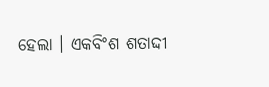ହେଲା । ଏକବିଂଶ ଶତାଦ୍ଦୀ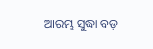ଆରମ୍ଭ ସୁଦ୍ଧା ବଡ଼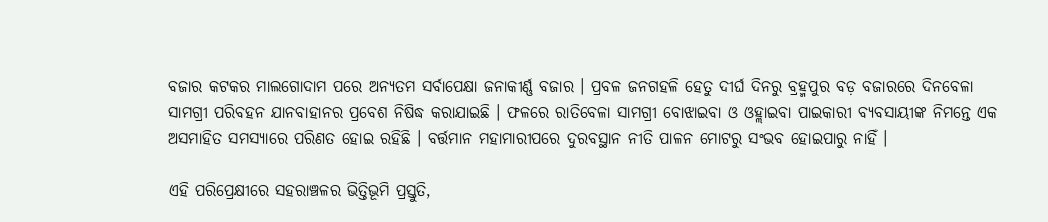ବଜାର କଟକର ମାଲଗୋଦାମ ପରେ ଅନ୍ୟତମ ସର୍ବାପେକ୍ଷା ଜନାକୀର୍ଣ୍ଣ ବଜାର । ପ୍ରବଳ ଜନଗହଳି ହେତୁ ଦୀର୍ଘ ଦିନରୁ ବ୍ରହ୍ମପୁର ବଡ଼ ବଜାରରେ ଦିନବେଳା ସାମଗ୍ରୀ ପରିବହନ ଯାନବାହାନର ପ୍ରବେଶ ନିଷିଦ୍ଧ କରାଯାଇଛି । ଫଳରେ ରାତିବେଳା ସାମଗ୍ରୀ ବୋଝାଇବା ଓ ଓହ୍ଲାଇବା ପାଇକାରୀ ବ୍ୟବସାୟୀଙ୍କ ନିମନ୍ତେ ଏକ ଅସମାହିତ ସମସ୍ୟାରେ ପରିଣତ ହୋଇ ରହିଛି । ବର୍ତ୍ତମାନ ମହାମାରୀପରେ ଦୁରବସ୍ଥାନ ନୀତି ପାଳନ ମୋଟରୁ ସଂଭବ ହୋଇପାରୁ ନାହିଁ ।

ଏହି ପରିପ୍ରେକ୍ଷୀରେ ସହରାଞ୍ଚଳର ଭିତ୍ତିଭୂମି ପ୍ରସ୍ତୁତି,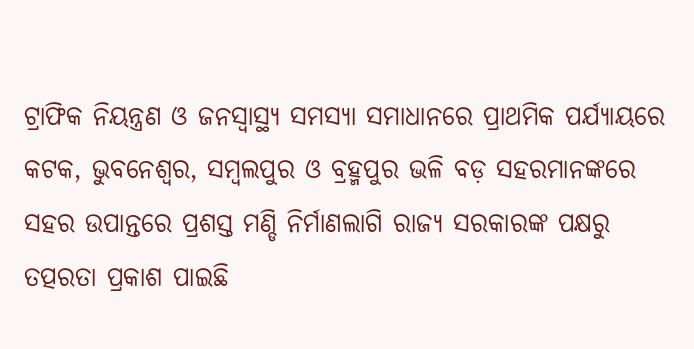ଟ୍ରାଫିକ ନିୟନ୍ତ୍ରଣ ଓ ଜନସ୍ୱାସ୍ଥ୍ୟ ସମସ୍ୟା ସମାଧାନରେ ପ୍ରାଥମିକ ପର୍ଯ୍ୟାୟରେ କଟକ, ଭୁବନେଶ୍ୱର, ସମ୍ୱଲପୁର ଓ ବ୍ରହ୍ମପୁର ଭଳି ବଡ଼ ସହରମାନଙ୍କରେ ସହର ଉପାନ୍ତରେ ପ୍ରଶସ୍ତ ମଣ୍ଡି ନିର୍ମାଣଲାଗି ରାଜ୍ୟ ସରକାରଙ୍କ ପକ୍ଷରୁ ତତ୍ପରତା ପ୍ରକାଶ ପାଇଛି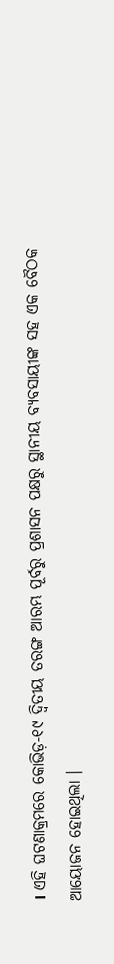। ଏହି ଘଟଣାକ୍ରମରେ କୋଭିଡ଼-୧୯ ଦ୍ୱିତୀୟ ତରଙ୍ଗ ଆରମ୍ଭ ପୂର୍ବରୁ ପ୍ରଶାସନ ପକ୍ଷରୁ ସ୍ଥାନୀୟ ବ୍ୟବସାୟୀଙ୍କ ସହ ଏକ ବୈଠକ ଆୟୋଜନ ହୋଇଥିଲା ।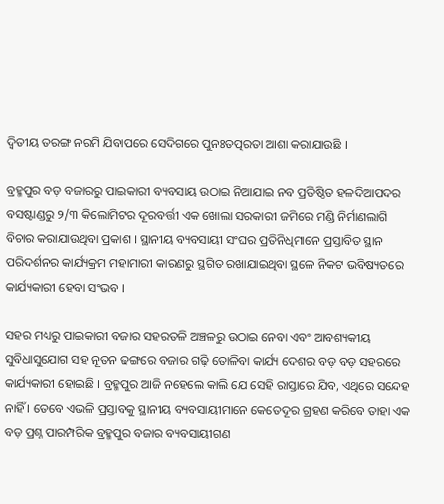ଦ୍ୱିତୀୟ ତରଙ୍ଗ ନରମି ଯିବାପରେ ସେଦିଗରେ ପୁନଃତତ୍ପରତା ଆଶା କରାଯାଉଛି ।

ବ୍ରହ୍ମପୁର ବଡ଼ ବଜାରରୁ ପାଇକାରୀ ବ୍ୟବସାୟ ଉଠାଇ ନିଆଯାଇ ନବ ପ୍ରତିଷ୍ଠିତ ହଳଦିଆପଦର ବସଷ୍ଟାଣ୍ଡରୁ ୨/୩ କିଲୋମିଟର ଦୂରବର୍ତ୍ତୀ ଏକ ଖୋଲା ସରକାରୀ ଜମିରେ ମଣ୍ଡି ନିର୍ମାଣଲାଗି ବିଚାର କରାଯାଉଥିବା ପ୍ରକାଶ । ସ୍ଥାନୀୟ ବ୍ୟବସାୟୀ ସଂଘର ପ୍ରତିନିଧିମାନେ ପ୍ରସ୍ତାବିତ ସ୍ଥାନ ପରିଦର୍ଶନର କାର୍ଯ୍ୟକ୍ରମ ମହାମାରୀ କାରଣରୁ ସ୍ଥଗିତ ରଖାଯାଇଥିବା ସ୍ଥଳେ ନିକଟ ଭବିଷ୍ୟତରେ କାର୍ଯ୍ୟକାରୀ ହେବା ସଂଭବ ।

ସହର ମଧ୍ୟରୁ ପାଇକାରୀ ବଜାର ସହରତଳି ଅଞ୍ଚଳରୁ ଉଠାଇ ନେବା ଏବଂ ଆବଶ୍ୟକୀୟ ସୁବିଧାସୁଯୋଗ ସହ ନୂତନ ଢଙ୍ଗରେ ବଜାର ଗଢ଼ି ତୋଳିବା କାର୍ଯ୍ୟ ଦେଶର ବଡ଼ ବଡ଼ ସହରରେ କାର୍ଯ୍ୟକାରୀ ହୋଇଛି । ବ୍ରହ୍ମପୁର ଆଜି ନହେଲେ କାଲି ଯେ ସେହି ରାସ୍ତାରେ ଯିବ, ଏଥିରେ ସନ୍ଦେହ ନାହିଁ । ତେବେ ଏଭଳି ପ୍ରସ୍ତାବକୁ ସ୍ଥାନୀୟ ବ୍ୟବସାୟୀମାନେ କେତେଦୂର ଗ୍ରହଣ କରିବେ ତାହା ଏକ ବଡ଼ ପ୍ରଶ୍ନ ପାରମ୍ପରିକ ବ୍ରହ୍ମପୁର ବଜାର ବ୍ୟବସାୟୀଗଣ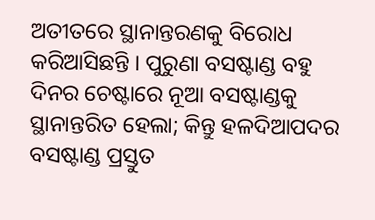ଅତୀତରେ ସ୍ଥାନାନ୍ତରଣକୁ ବିରୋଧ କରିଆସିଛନ୍ତି । ପୁରୁଣା ବସଷ୍ଟାଣ୍ଡ ବହୁ ଦିନର ଚେଷ୍ଟାରେ ନୂଆ ବସଷ୍ଟାଣ୍ଡକୁ ସ୍ଥାନାନ୍ତରିତ ହେଲା; କିନ୍ତୁ ହଳଦିଆପଦର ବସଷ୍ଟାଣ୍ଡ ପ୍ରସ୍ତୁତ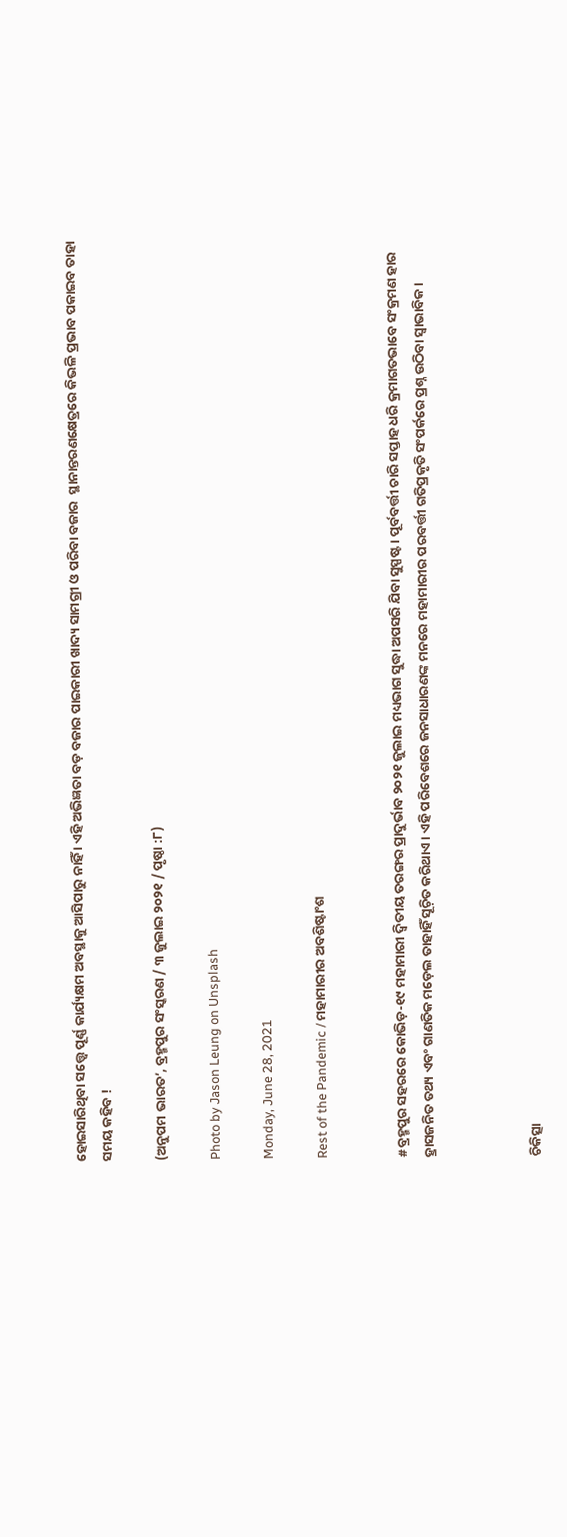ହୋଇସାରିଥିବା ସତ୍ତ୍ୱେ ପୂର୍ଣ୍ଣ କାର୍ଯ୍ୟକ୍ଷମ ଅବସ୍ଥାକୁ ଆସିପାରୁ ନାହିଁ । ଏହି ଅଭିଜ୍ଞତା ବଡ଼ ବଜାର ପାଇକାରୀ ଖାଦ୍ୟ ସାମଗ୍ରୀ ଓ ପରିବା ବଜାର  ସ୍ଥାନାନ୍ତରଣକ୍ଷେତ୍ରରେ କିଭଳି ପ୍ରଭାବ ପକାଇବ ତାହା ସମୟ କହିବ !

(ଅନୁପମ ଭାରତ’, ବ୍ରହ୍ମପୁର ସଂସ୍କରଣ / ୩ ଜୁଲାଇ ୨୦୨୧ / ପୃଷ୍ଠା :୮)

Photo by Jason Leung on Unsplash

Monday, June 28, 2021

Rest of the Pandemic / ମହାମାରୀର ଅବଶିଷ୍ଟାଂଶ


#ବ୍ରହ୍ମପୁର ସହରରେ କୋଭିଡ଼-୧୯ ମହାମାରୀ ଦ୍ୱିତୀୟ ତରଙ୍ଗର ପ୍ରାଦୁର୍ଭାବ ୨୦୨୧ ଜୁଲାଇ ମଧ୍ୟଭାଗ ସୁଦ୍ଧା ଅପସରି ଯିବା ସୁସ୍ପଷ୍ଟ । ପୂର୍ବବର୍ତ୍ତୀ ଚାରି ସପ୍ତାହ ଧରି କ୍ରମାଗତଭାବେ ସଂକ୍ରମଣ ହାର ହ୍ରାସଜନିତ ତଥ୍ୟ ଏବଂ ଗାଣତିକ ମଡ଼େଲ ତାହାହିଁ ସୂଚ଼ିତ କରିଥାଏ । ଏହି ପରିବେଶରେ ଜନସାଧାରଣଙ୍କ ମନରେ ମହାମାରୀର ପରବର୍ତ୍ତୀ ଗତିପ୍ରକୃତି ସଂପର୍କରେ ପ୍ରଶ୍ନ ଉଠିବା ସ୍ୱାଭାବିକ ।



ଚିକିତ୍ସା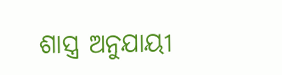ଶାସ୍ତ୍ର ଅନୁଯାୟୀ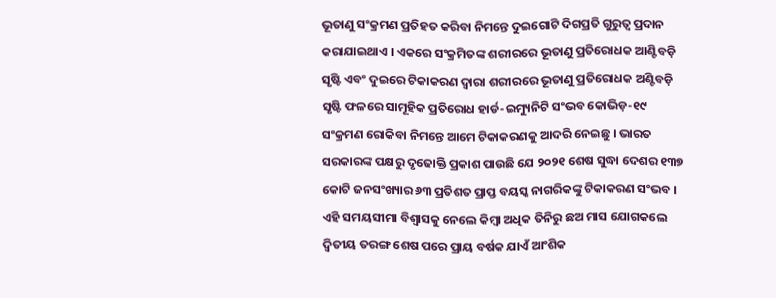ଭୂତାଣୁ ସଂକ୍ରମଣ ପ୍ରତିହତ କରିବା ନିମନ୍ତେ ଦୁଇଗୋଟି ଦିଗପ୍ରତି ଗୁରୁତ୍ୱ ପ୍ରଦାନ କରାଯାଇଥାଏ । ଏକରେ ସଂକ୍ରମିତଙ୍କ ଶରୀରରେ ଭୂତାଣୁ ପ୍ରତିରୋଧକ ଆଣ୍ଟିବଡ଼ି ସୃଷ୍ଟି ଏବଂ ଦୁଇରେ ଟିକାକରଣ ଦ୍ୱାରା ଶରୀରରେ ଭୂତାଣୁ ପ୍ରତିରୋଧକ ଅଣ୍ଟିବଡ଼ି ସୃଷ୍ଟି ଫଳରେ ସାମୂହିକ ପ୍ରତିରୋଧ ହାର୍ଡ-ଇମ୍ୟୁନିଟି ସଂଭବ କୋଭିଡ଼-୧୯ ସଂକ୍ରମଣ ରୋକିବା ନିମନ୍ତେ ଆମେ ଟିକାକରଣକୁ ଆଦରି ନେଇଛୁ । ଭାରତ ସରକାରଙ୍କ ପକ୍ଷରୁ ଦୃଢୋକ୍ତି ପ୍ରକାଶ ପାଉଛି ଯେ ୨୦୨୧ ଶେଷ ସୁଦ୍ଧା ଦେଶର ୧୩୭ କୋଟି ଜନସଂଖ୍ୟାର ୬୩ ପ୍ରତିଶତ ପ୍ରାପ୍ତ ବୟସ୍କ ନାଗରିକଙ୍କୁ ଟିକାକରଣ ସଂଭବ । ଏହି ସମୟସୀମା ବିଶ୍ୱାସକୁ ନେଲେ କିମ୍ୱା ଅଧିକ ତିନିରୁ ଛଅ ମାସ ଯୋଗକଲେ ଦ୍ୱିତୀୟ ତରଙ୍ଗ ଶେଷ ପରେ ପ୍ରାୟ ବର୍ଷକ ଯାଏଁ ଆଂଶିକ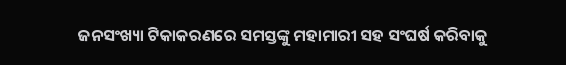ଜନସଂଖ୍ୟା ଟିକାକରଣରେ ସମସ୍ତଙ୍କୁ ମହାମାରୀ ସହ ସଂଘର୍ଷ କରିବାକୁ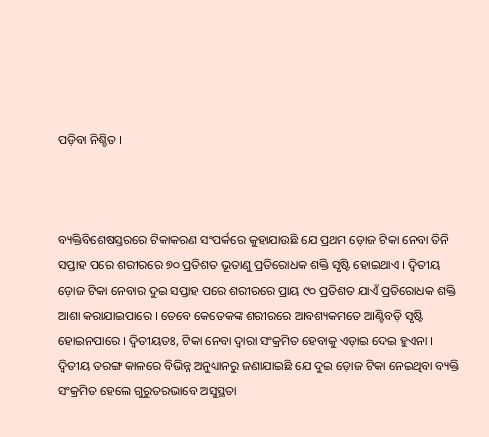ପଡ଼ିବା ନିଶ୍ଚିତ ।



ବ୍ୟକ୍ତିବିଶେଷସ୍ତରରେ ଟିକାକରଣ ସଂପର୍କରେ କୁହାଯାଉଛି ଯେ ପ୍ରଥମ ଡ଼ୋଜ ଟିକା ନେବା ତିନି ସପ୍ତାହ ପରେ ଶରୀରରେ ୭୦ ପ୍ରତିଶତ ଭୂତାଣୁ ପ୍ରତିରୋଧକ ଶକ୍ତି ସୃଷ୍ଟି ହୋଇଥାଏ । ଦ୍ୱିତୀୟ ଡ଼ୋଜ ଟିକା ନେବାର ଦୁଇ ସପ୍ତାହ ପରେ ଶରୀରରେ ପ୍ରାୟ ୯୦ ପ୍ରତିଶତ ଯାଏଁ ପ୍ରତିରୋଧକ ଶକ୍ତି ଆଶା କରାଯାଇପାରେ । ତେବେ କେତେକଙ୍କ ଶରୀରରେ ଆବଶ୍ୟକମତେ ଆଣ୍ଟିବଡ଼ି ସୃଷ୍ଟି ହୋଇନପାରେ । ଦ୍ୱିତୀୟତଃ, ଟିକା ନେବା ଦ୍ୱାରା ସଂକ୍ରମିତ ହେବାକୁ ଏଡ଼ାଇ ଦେଇ ହୁଏନା । ଦ୍ୱିତୀୟ ତରଙ୍ଗ କାଳରେ ବିଭିନ୍ନ ଅନୁଧ୍ୟାନରୁ ଜଣାଯାଇଛି ଯେ ଦୁଇ ଡ଼ୋଜ ଟିକା ନେଇଥିବା ବ୍ୟକ୍ତି ସଂକ୍ରମିତ ହେଲେ ଗୁରୁତରଭାବେ ଅସୁସ୍ଥତା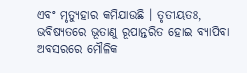ଏବଂ ମୃତ୍ୟୁହାର କମିଯାଉଛି । ତୃତୀୟତଃ, ଭବିଷ୍ୟତରେ ଭୂତାଣୁ ରୂପାନ୍ତରିତ ହୋଇ ବ୍ୟାପିବା ଅବସରରେ ମୌଳିକ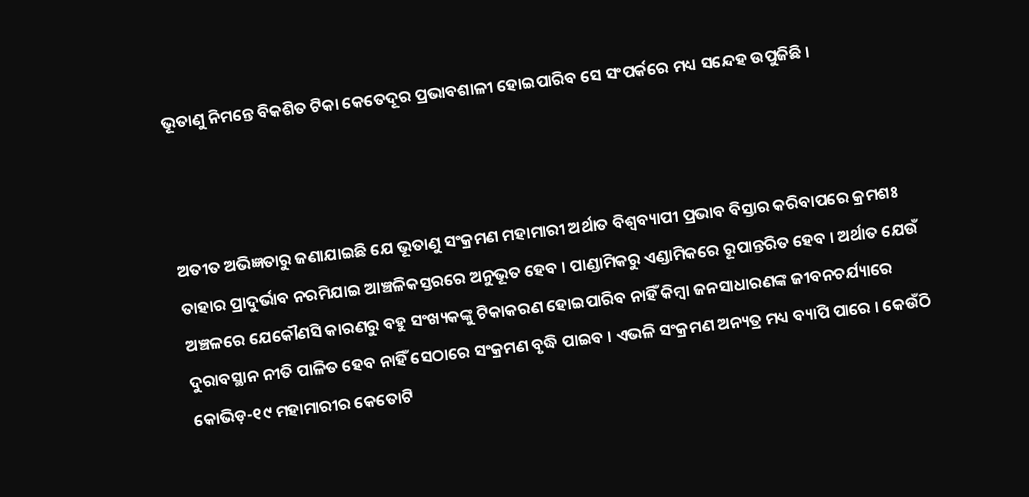ଭୂତାଣୁ ନିମନ୍ତେ ବିକଶିତ ଟିକା କେତେଦୂର ପ୍ରଭାବଶାଳୀ ହୋଇପାରିବ ସେ ସଂପର୍କରେ ମଧ୍ୟ ସନ୍ଦେହ ଉପୁଜିଛି ।



ଅତୀତ ଅଭିଜ୍ଞତାରୁ ଜଣାଯାଇଛି ଯେ ଭୂତାଣୁ ସଂକ୍ରମଣ ମହାମାରୀ ଅର୍ଥାତ ବିଶ୍ୱବ୍ୟାପୀ ପ୍ରଭାବ ବିସ୍ତାର କରିବାପରେ କ୍ରମଶଃ ତାହାର ପ୍ରାଦୁର୍ଭାବ ନରମିଯାଇ ଆଞ୍ଚଳିକସ୍ତରରେ ଅନୁଭୂତ ହେବ । ପାଣ୍ଡାମିକରୁ ଏଣ୍ଡାମିକରେ ରୂପାନ୍ତରିତ ହେବ । ଅର୍ଥାତ ଯେଉଁ ଅଞ୍ଚଳରେ ଯେକୌଣସି କାରଣରୁ ବହୁ ସଂଖ୍ୟକଙ୍କୁ ଟିକାକରଣ ହୋଇପାରିବ ନାହିଁ କିମ୍ୱା ଜନସାଧାରଣଙ୍କ ଜୀବନଚର୍ଯ୍ୟାରେ ଦୁରାବସ୍ଥାନ ନୀତି ପାଳିତ ହେବ ନାହିଁ ସେଠାରେ ସଂକ୍ରମଣ ବୃଦ୍ଧି ପାଇବ । ଏଭଳି ସଂକ୍ରମଣ ଅନ୍ୟତ୍ର ମଧ୍ୟ ବ୍ୟାପି ପାରେ । କେଉଁଠି କୋଭିଡ଼-୧୯ ମହାମାରୀର କେତୋଟି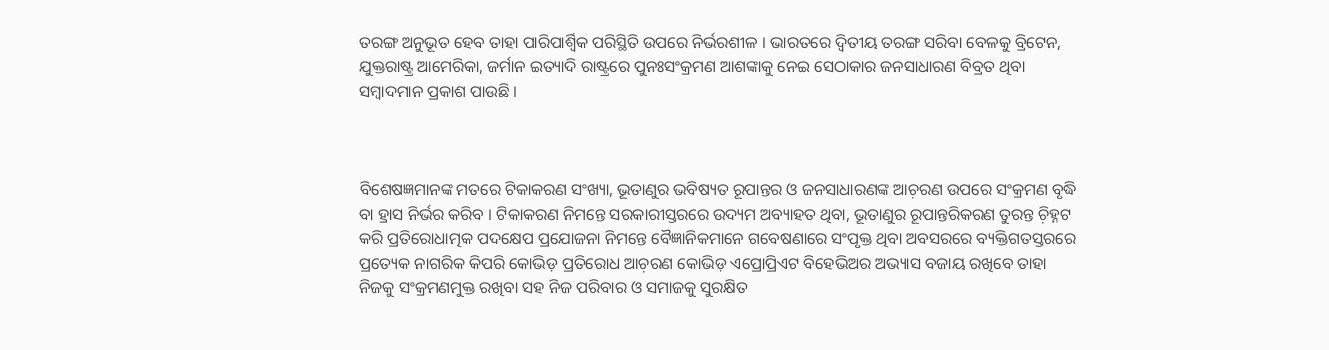ତରଙ୍ଗ ଅନୁଭୂତ ହେବ ତାହା ପାରିପାର୍ଶ୍ୱିକ ପରିସ୍ଥିତି ଉପରେ ନିର୍ଭରଶୀଳ । ଭାରତରେ ଦ୍ୱିତୀୟ ତରଙ୍ଗ ସରିବା ବେଳକୁ ବ୍ରିଟେନ, ଯୁକ୍ତରାଷ୍ଟ୍ର ଆମେରିକା, ଜର୍ମାନ ଇତ୍ୟାଦି ରାଷ୍ଟ୍ରରେ ପୁନଃସଂକ୍ରମଣ ଆଶଙ୍କାକୁ ନେଇ ସେଠାକାର ଜନସାଧାରଣ ବିବ୍ରତ ଥିବା ସମ୍ୱାଦମାନ ପ୍ରକାଶ ପାଉଛି ।



ବିଶେଷଜ୍ଞମାନଙ୍କ ମତରେ ଟିକାକରଣ ସଂଖ୍ୟା, ଭୂତାଣୁର ଭବିଷ୍ୟତ ରୂପାନ୍ତର ଓ ଜନସାଧାରଣଙ୍କ ଆଚ଼ରଣ ଉପରେ ସଂକ୍ରମଣ ବୃଦ୍ଧି ବା ହ୍ରାସ ନିର୍ଭର କରିବ । ଟିକାକରଣ ନିମନ୍ତେ ସରକାରୀସ୍ତରରେ ଉଦ୍ୟମ ଅବ୍ୟାହତ ଥିବା, ଭୂତାଣୁର ରୂପାନ୍ତରିକରଣ ତୁରନ୍ତ ଚ଼ିହ୍ନଟ କରି ପ୍ରତିରୋଧାତ୍ମକ ପଦକ୍ଷେପ ପ୍ରଯୋଜନା ନିମନ୍ତେ ବୈଜ୍ଞାନିକମାନେ ଗବେଷଣାରେ ସଂପୃକ୍ତ ଥିବା ଅବସରରେ ବ୍ୟକ୍ତିଗତସ୍ତରରେ ପ୍ରତ୍ୟେକ ନାଗରିକ କିପରି କୋଭିଡ଼ ପ୍ରତିରୋଧ ଆଚ଼ରଣ କୋଭିଡ଼ ଏପ୍ରୋପ୍ରିଏଟ ବିହେଭିଅର ଅଭ୍ୟାସ ବଜାୟ ରଖିବେ ତାହା ନିଜକୁ ସଂକ୍ରମଣମୁକ୍ତ ରଖିବା ସହ ନିଜ ପରିବାର ଓ ସମାଜକୁ ସୁରକ୍ଷିତ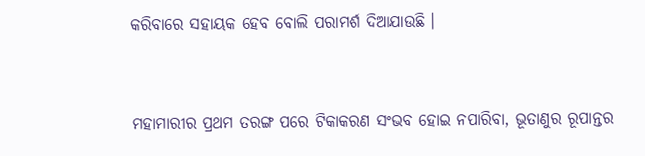କରିବାରେ ସହାୟକ ହେବ ବୋଲି ପରାମର୍ଶ ଦିଆଯାଉଛି ।



ମହାମାରୀର ପ୍ରଥମ ତରଙ୍ଗ ପରେ ଟିକାକରଣ ସଂଭବ ହୋଇ ନପାରିବା, ଭୂତାଣୁର ରୂପାନ୍ତର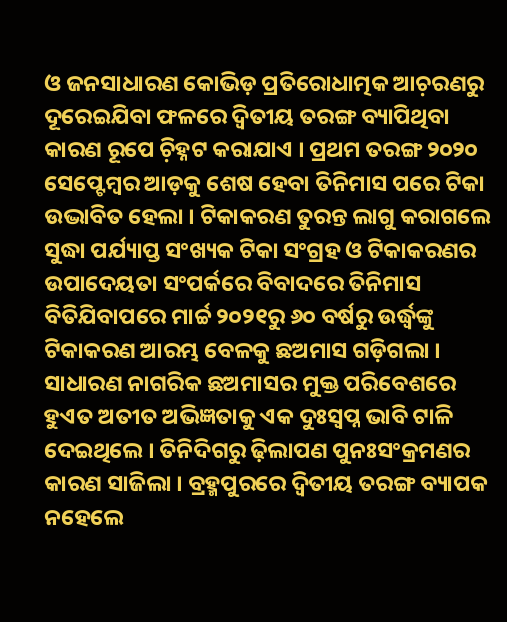ଓ ଜନସାଧାରଣ କୋଭିଡ଼ ପ୍ରତିରୋଧାତ୍ମକ ଆଚ଼ରଣରୁ ଦୂରେଇଯିବା ଫଳରେ ଦ୍ୱିତୀୟ ତରଙ୍ଗ ବ୍ୟାପିଥିବା କାରଣ ରୂପେ ଚ଼ିହ୍ନଟ କରାଯାଏ । ପ୍ରଥମ ତରଙ୍ଗ ୨୦୨୦ ସେପ୍ଟେମ୍ୱର ଆଡ଼କୁ ଶେଷ ହେବା ତିନିମାସ ପରେ ଟିକା ଉଦ୍ଭାବିତ ହେଲା । ଟିକାକରଣ ତୁରନ୍ତ ଲାଗୁ କରାଗଲେ ସୁଦ୍ଧା ପର୍ଯ୍ୟାପ୍ତ ସଂଖ୍ୟକ ଟିକା ସଂଗ୍ରହ ଓ ଟିକାକରଣର ଉପାଦେୟତା ସଂପର୍କରେ ବିବାଦରେ ତିନିମାସ ବିତିଯିବାପରେ ମାର୍ଚ୍ଚ ୨୦୨୧ରୁ ୬୦ ବର୍ଷରୁ ଉର୍ଦ୍ଧ୍ୱଙ୍କୁ ଟିକାକରଣ ଆରମ୍ଭ ବେଳକୁ ଛଅମାସ ଗଡ଼ିଗଲା । ସାଧାରଣ ନାଗରିକ ଛଅମାସର ମୁକ୍ତ ପରିବେଶରେ ହୁଏତ ଅତୀତ ଅଭିଜ୍ଞତାକୁ ଏକ ଦୁଃସ୍ୱପ୍ନ ଭାବି ଟାଳି ଦେଇଥିଲେ । ତିନିଦିଗରୁ ଢ଼ିଲାପଣ ପୁନଃସଂକ୍ରମଣର କାରଣ ସାଜିଲା । ବ୍ରହ୍ମପୁରରେ ଦ୍ୱିତୀୟ ତରଙ୍ଗ ବ୍ୟାପକ ନହେଲେ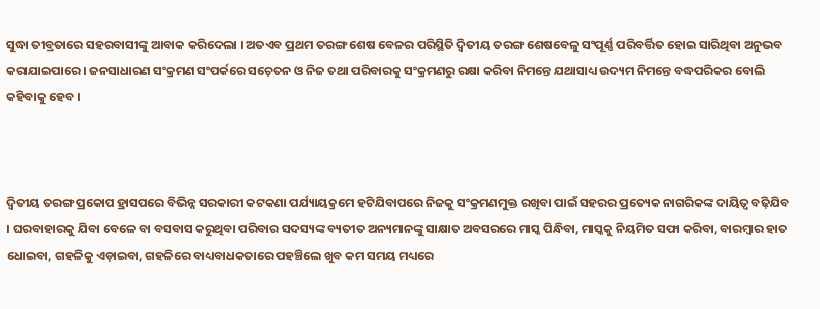ସୁଦ୍ଧା ତୀବ୍ରତାରେ ସହରବାସୀଙ୍କୁ ଆବାକ କରିଦେଲା । ଅତଏବ ପ୍ରଥମ ତରଙ୍ଗ ଶେଷ ବେଳର ପରିସ୍ଥିତି ଦ୍ୱିତୀୟ ତରଙ୍ଗ ଶେଷବେଳୁ ସଂପୂର୍ଣ୍ଣ ପରିବର୍ତ୍ତିତ ହୋଇ ସାରିଥିବା ଅନୁଭବ କରାଯାଇପାରେ । ଜନସାଧାରଣ ସଂକ୍ରମଣ ସଂପର୍କରେ ସଚ଼େତନ ଓ ନିଜ ତଥା ପରିବାରକୁ ସଂକ୍ରମଣରୁ ରକ୍ଷା କରିବା ନିମନ୍ତେ ଯଥାସାଧ୍ୟ ଉଦ୍ୟମ ନିମନ୍ତେ ବଦ୍ଧପରିକର ବୋଲି କହିବାକୁ ହେବ ।



ଦ୍ୱିତୀୟ ତରଙ୍ଗ ପ୍ରକୋପ ହ୍ରାସପରେ ବିଭିନ୍ନ ସରକାରୀ କଟକଣା ପର୍ଯ୍ୟାୟକ୍ରମେ ହଟିଯିବାପରେ ନିଜକୁ ସଂକ୍ରମଣମୁକ୍ତ ରଖିବା ପାଇଁ ସହରର ପ୍ରତ୍ୟେକ ନାଗରିକଙ୍କ ଦାୟିତ୍ୱ ବଢ଼ିଯିବ । ଘରବାହାରକୁ ଯିବା ବେଳେ ବା ବସବାସ କରୁଥିବା ପରିବାର ସଦସ୍ୟଙ୍କ ବ୍ୟତୀତ ଅନ୍ୟମାନଙ୍କୁ ସାକ୍ଷାତ ଅବସରରେ ମାସ୍କ ପିନ୍ଧିବା, ମାସ୍କକୁ ନିୟମିତ ସଫା କରିବା, ବାରମ୍ୱାର ହାତ ଧୋଇବା, ଗହଳିକୁ ଏଡ଼ାଇବା, ଗହଳିରେ ବାଧ୍ୟବାଧକତାରେ ପହଞ୍ଚିଲେ ଖୁବ କମ ସମୟ ମଧ୍ୟରେ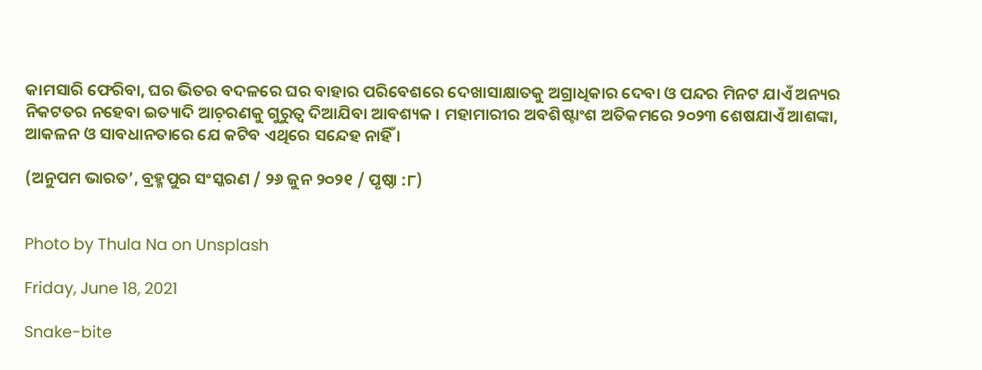କାମସାରି ଫେରିବା, ଘର ଭିତର ବଦଳରେ ଘର ବାହାର ପରିବେଶରେ ଦେଖାସାକ୍ଷାତକୁ ଅଗ୍ରାଧିକାର ଦେବା ଓ ପନ୍ଦର ମିନଟ ଯାଏଁ ଅନ୍ୟର ନିକଟତର ନହେବା ଇତ୍ୟାଦି ଆଚ଼ରଣକୁ ଗୁରୁତ୍ୱ ଦିଆଯିବା ଆବଶ୍ୟକ । ମହାମାରୀର ଅବଶିଷ୍ଟାଂଶ ଅତିକମରେ ୨୦୨୩ ଶେଷଯାଏଁ ଆଶଙ୍କା, ଆକଳନ ଓ ସାବଧାନତାରେ ଯେ କଟିବ ଏଥିରେ ସନ୍ଦେହ ନାହିଁ ।

(ଅନୁପମ ଭାରତ’, ବ୍ରହ୍ମପୁର ସଂସ୍କରଣ / ୨୬ ଜୁନ ୨୦୨୧ / ପୃଷ୍ଠା :୮)


Photo by Thula Na on Unsplash

Friday, June 18, 2021

Snake-bite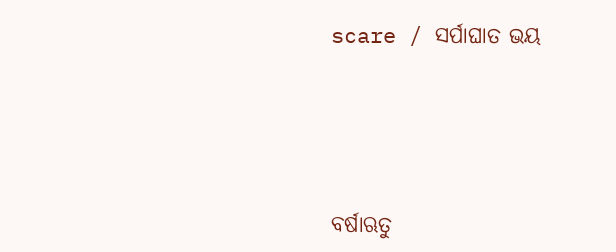scare / ସର୍ପାଘାତ ଭୟ




ବର୍ଷାଋତୁ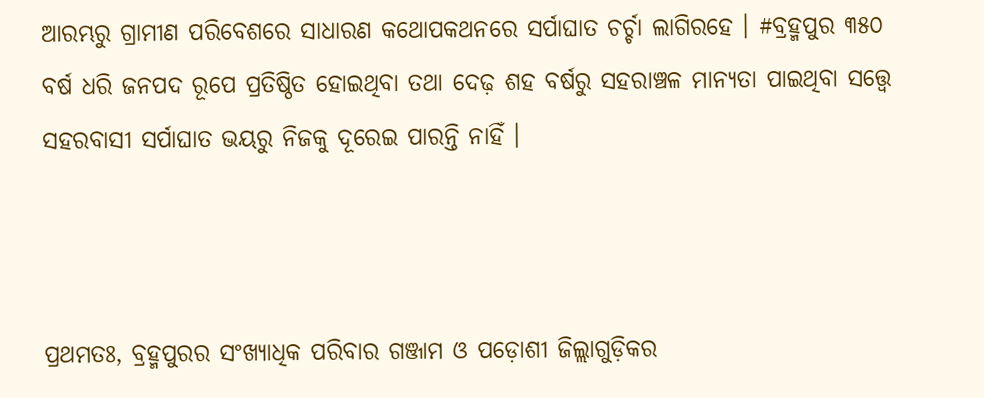ଆରମ୍ଭରୁ ଗ୍ରାମୀଣ ପରିବେଶରେ ସାଧାରଣ କଥୋପକଥନରେ ସର୍ପାଘାତ ଚର୍ଚ୍ଚା ଲାଗିରହେ । #ବ୍ରହ୍ମପୁର ୩୫୦ ବର୍ଷ ଧରି ଜନପଦ ରୂପେ ପ୍ରତିଷ୍ଠିତ ହୋଇଥିବା ତଥା ଦେଢ଼ ଶହ ବର୍ଷରୁ ସହରାଞ୍ଚଳ ମାନ୍ୟତା ପାଇଥିବା ସତ୍ତ୍ୱେ ସହରବାସୀ ସର୍ପାଘାତ ଭୟରୁ ନିଜକୁ ଦୂରେଇ ପାରନ୍ତି ନାହିଁ ।



ପ୍ରଥମତଃ, ବ୍ରହ୍ମପୁରର ସଂଖ୍ୟାଧିକ ପରିବାର ଗଞ୍ଜାମ ଓ ପଡ଼ୋଶୀ ଜିଲ୍ଲାଗୁଡ଼ିକର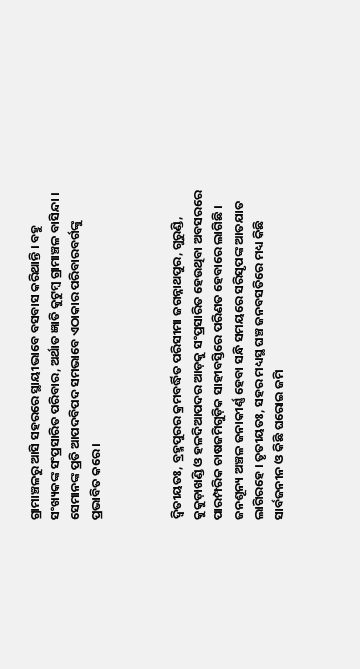ଗ୍ରାମାଞ୍ଚଳରୁ ଆସି ସହରରେ ସ୍ଥାୟୀଭାବେ ବସବାସ କରିଥାନ୍ତି । ବହୁ ସଂଖ୍ୟକଙ୍କ ସଂପ୍ରସାରିତ ପରିବାର, ଅର୍ଥାତ ଜ୍ଞାତି କୁଟୁମ୍ୱ ଗ୍ରାମାଞ୍ଚଳ ବାସିନ୍ଦା । ସେମାନଙ୍କ ପ୍ରତି ଆପଦବିପଦ ସମଭାବେ ଏଠାକାର ପରିବାରବର୍ଗଙ୍କୁ ପ୍ରଭାବିତ କରେ ।



ଦ୍ୱିତୀୟତଃ, ବ୍ରହ୍ମପୁରର କ୍ରମବର୍ଦ୍ଧିତ ପରିସୀମା ଜଗନ୍ନାଥପୁର, ଗୁରୁଣ୍ଡି, କୁକୁଡ଼ାଖଣ୍ଡି ଓ ହଳଦିଆପଦର ଆଡ଼କୁ ସଂପ୍ରସାରିତ ହେଉଥିବା ଅବସରରେ ପାରମ୍ପରିକ ଚାଷଜମିଗୁଡ଼ିକ ସାହୀବସ୍ତିରେ ପରିଣତ ହେବାରେ ଲାଗିଛି । ଜନଶୂନ୍ୟ ଅଞ୍ଚଳ ଜନାକୀର୍ଣ୍ଣ ହେବା ସନ୍ଧି ସମୟରେ ସରିସୃପଙ୍କ ଆତଯାତ ଲାଗିରହେ । ତୃତୀୟତଃ, ସହର ମଧ୍ୟସ୍ଥ ଘଞ୍ଚ ଜନବସତିରେ ମଧ୍ୟ କିଛି ସାର୍ବଜନୀନ ଓ କିଛି ଘରୋଇ ଜମି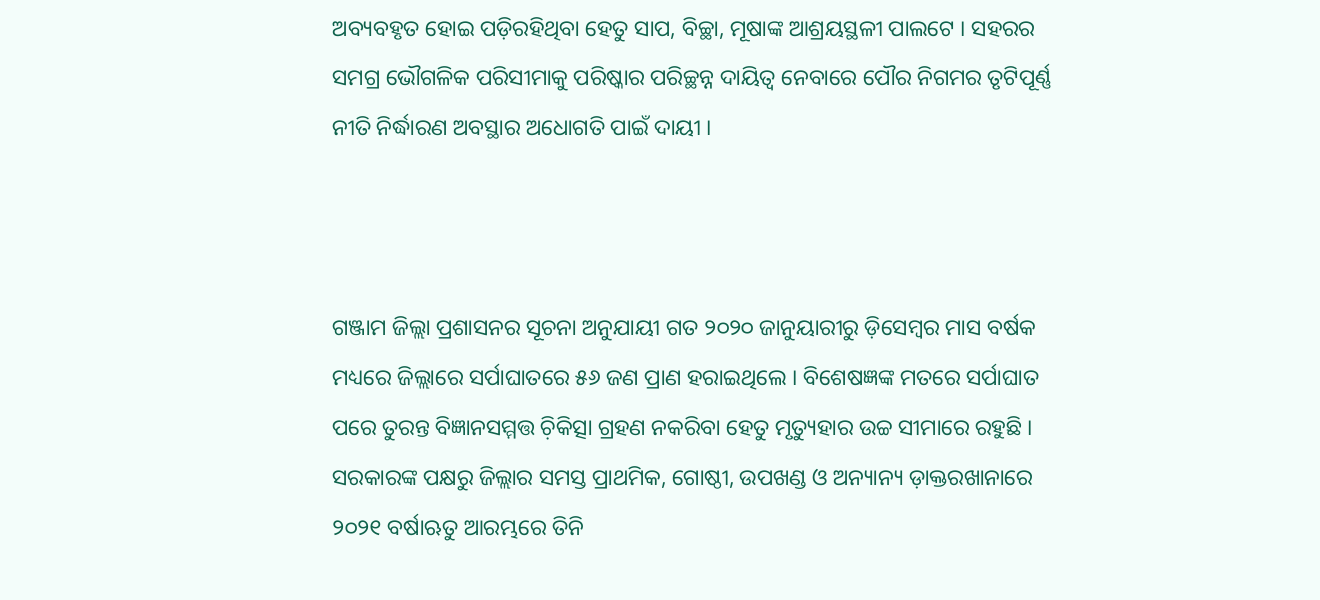ଅବ୍ୟବହୃତ ହୋଇ ପଡ଼ିରହିଥିବା ହେତୁ ସାପ, ବିଚ୍ଛା, ମୂଷାଙ୍କ ଆଶ୍ରୟସ୍ଥଳୀ ପାଲଟେ । ସହରର ସମଗ୍ର ଭୌଗଳିକ ପରିସୀମାକୁ ପରିଷ୍କାର ପରିଚ୍ଛନ୍ନ ଦାୟିତ୍ୱ ନେବାରେ ପୌର ନିଗମର ତୃଟିପୂର୍ଣ୍ଣ ନୀତି ନିର୍ଦ୍ଧାରଣ ଅବସ୍ଥାର ଅଧୋଗତି ପାଇଁ ଦାୟୀ ।



ଗଞ୍ଜାମ ଜିଲ୍ଲା ପ୍ରଶାସନର ସୂଚନା ଅନୁଯାୟୀ ଗତ ୨୦୨୦ ଜାନୁୟାରୀରୁ ଡ଼ିସେମ୍ୱର ମାସ ବର୍ଷକ ମଧ୍ୟରେ ଜିଲ୍ଲାରେ ସର୍ପାଘାତରେ ୫୬ ଜଣ ପ୍ରାଣ ହରାଇଥିଲେ । ବିଶେଷଜ୍ଞଙ୍କ ମତରେ ସର୍ପାଘାତ ପରେ ତୁରନ୍ତ ବିଜ୍ଞାନସମ୍ମତ୍ତ ଚ଼ିକିତ୍ସା ଗ୍ରହଣ ନକରିବା ହେତୁ ମୃତ୍ୟୁହାର ଉଚ୍ଚ ସୀମାରେ ରହୁଛି । ସରକାରଙ୍କ ପକ୍ଷରୁ ଜିଲ୍ଲାର ସମସ୍ତ ପ୍ରାଥମିକ, ଗୋଷ୍ଠୀ, ଉପଖଣ୍ଡ ଓ ଅନ୍ୟାନ୍ୟ ଡ଼ାକ୍ତରଖାନାରେ ୨୦୨୧ ବର୍ଷାଋତୁ ଆରମ୍ଭରେ ତିନି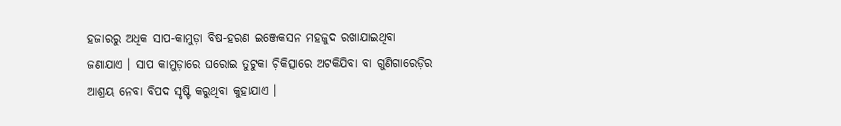ହଜାରରୁ ଅଧିକ ସାପ-କାମୁଡ଼ା ବିଷ-ହରଣ ଇଞ୍ଜେକସନ ମହଜୁଦ ରଖାଯାଇଥିବା ଜଣାଯାଏ । ସାପ କାମୁଡ଼ାରେ ଘରୋଇ ତୁଟୁକା ଚ଼ିକିତ୍ସାରେ ଅଟକିଯିବା ବା ଗୁଣିଗାରେଡ଼ିର ଆଶ୍ରୟ ନେବା ବିପଦ ସୃଷ୍ଟି କରୁଥିବା କୁହାଯାଏ ।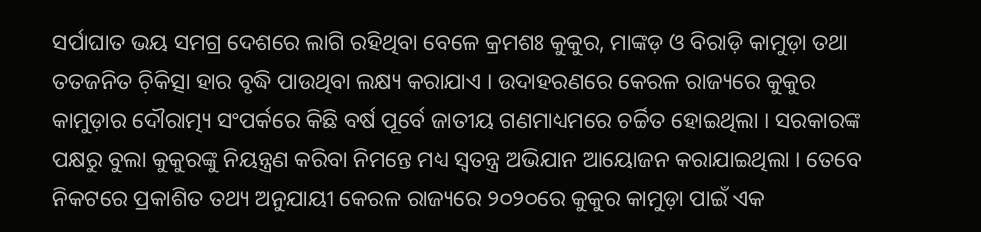ସର୍ପାଘାତ ଭୟ ସମଗ୍ର ଦେଶରେ ଲାଗି ରହିଥିବା ବେଳେ କ୍ରମଶଃ କୁକୁର, ମାଙ୍କଡ଼ ଓ ବିରାଡ଼ି କାମୁଡ଼ା ତଥା ତତଜନିତ ଚ଼ିକିତ୍ସା ହାର ବୃଦ୍ଧି ପାଉଥିବା ଲକ୍ଷ୍ୟ କରାଯାଏ । ଉଦାହରଣରେ କେରଳ ରାଜ୍ୟରେ କୁକୁର କାମୁଡ଼ାର ଦୌରାତ୍ମ୍ୟ ସଂପର୍କରେ କିଛି ବର୍ଷ ପୂର୍ବେ ଜାତୀୟ ଗଣମାଧ୍ୟମରେ ଚର୍ଚ୍ଚିତ ହୋଇଥିଲା । ସରକାରଙ୍କ ପକ୍ଷରୁ ବୁଲା କୁକୁରଙ୍କୁ ନିୟନ୍ତ୍ରଣ କରିବା ନିମନ୍ତେ ମଧ୍ୟ ସ୍ୱତନ୍ତ୍ର ଅଭିଯାନ ଆୟୋଜନ କରାଯାଇଥିଲା । ତେବେ ନିକଟରେ ପ୍ରକାଶିତ ତଥ୍ୟ ଅନୁଯାୟୀ କେରଳ ରାଜ୍ୟରେ ୨୦୨୦ରେ କୁକୁର କାମୁଡ଼ା ପାଇଁ ଏକ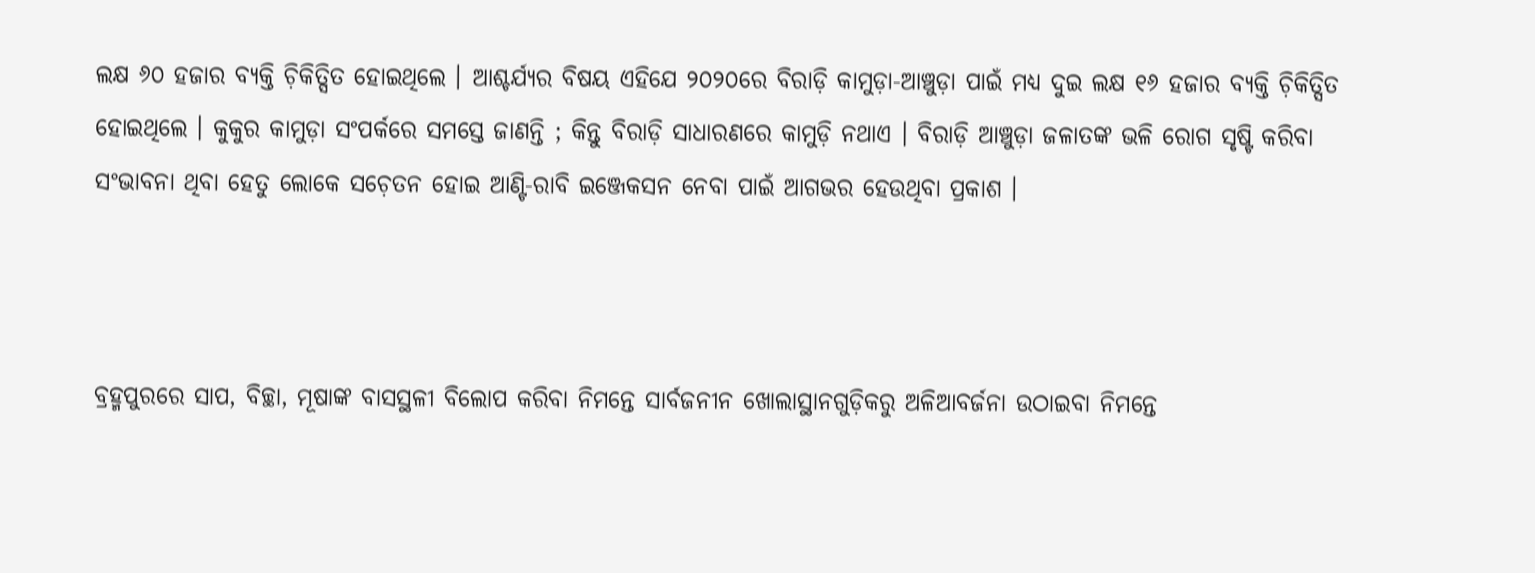ଲକ୍ଷ ୬୦ ହଜାର ବ୍ୟକ୍ତି ଚ଼ିକିତ୍ସିତ ହୋଇଥିଲେ । ଆଶ୍ଚର୍ଯ୍ୟର ବିଷୟ ଏହିଯେ ୨୦୨୦ରେ ବିରାଡ଼ି କାମୁଡ଼ା-ଆଞ୍ଚୁଡ଼ା ପାଇଁ ମଧ୍ୟ ଦୁଇ ଲକ୍ଷ ୧୬ ହଜାର ବ୍ୟକ୍ତି ଚ଼ିକିତ୍ସିତ ହୋଇଥିଲେ । କୁକୁର କାମୁଡ଼ା ସଂପର୍କରେ ସମସ୍ତେ ଜାଣନ୍ତି ; କିନ୍ତୁ ବିରାଡ଼ି ସାଧାରଣରେ କାମୁଡ଼ି ନଥାଏ । ବିରାଡ଼ି ଆଞ୍ଚୁଡ଼ା ଜଳାତଙ୍କ ଭଳି ରୋଗ ସୃଷ୍ଟି କରିବା ସଂଭାବନା ଥିବା ହେତୁ ଲୋକେ ସଚ଼େତନ ହୋଇ ଆଣ୍ଟି-ରାବି ଇଞ୍ଜେକସନ ନେବା ପାଇଁ ଆଗଭର ହେଉଥିବା ପ୍ରକାଶ ।



ବ୍ରହ୍ମପୁରରେ ସାପ, ବିଚ୍ଛା, ମୂଷାଙ୍କ ବାସସ୍ଥଳୀ ବିଲୋପ କରିବା ନିମନ୍ତେ ସାର୍ବଜନୀନ ଖୋଲାସ୍ଥାନଗୁଡ଼ିକରୁ ଅଳିଆବର୍ଜନା ଉଠାଇବା ନିମନ୍ତେ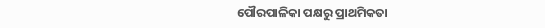ପୌରପାଳିକା ପକ୍ଷରୁ ପ୍ରାଥମିକତା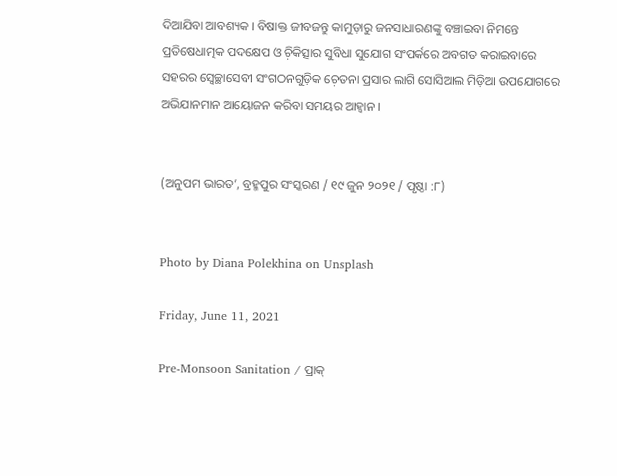ଦିଆଯିବା ଆବଶ୍ୟକ । ବିଷାକ୍ତ ଜୀବଜନ୍ତୁ କାମୁଡ଼ାରୁ ଜନସାଧାରଣଙ୍କୁ ବଞ୍ଚାଇବା ନିମନ୍ତେ ପ୍ରତିଷେଧାତ୍ମକ ପଦକ୍ଷେପ ଓ ଚ଼ିକିତ୍ସାର ସୁବିଧା ସୁଯୋଗ ସଂପର୍କରେ ଅବଗତ କରାଇବାରେ ସହରର ସ୍ୱେଚ୍ଛାସେବୀ ସଂଗଠନଗୁଡ଼ିକ ଚ଼େତନା ପ୍ରସାର ଲାଗି ସୋସିଆଲ ମିଡ଼ିଆ ଉପଯୋଗରେ ଅଭିଯାନମାନ ଆୟୋଜନ କରିବା ସମୟର ଆହ୍ୱାନ ।


(ଅନୁପମ ଭାରତ’, ବ୍ରହ୍ମପୁର ସଂସ୍କରଣ / ୧୯ ଜୁନ ୨୦୨୧ / ପୃଷ୍ଠା :୮)


Photo by Diana Polekhina on Unsplash

Friday, June 11, 2021

Pre-Monsoon Sanitation / ପ୍ରାକ୍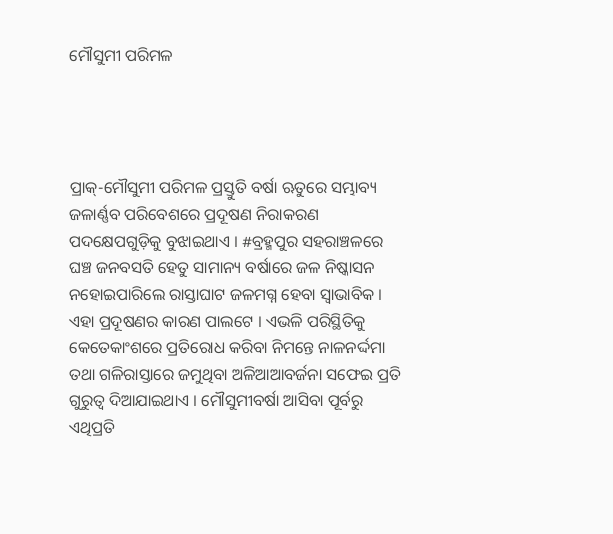ମୌସୁମୀ ପରିମଳ




ପ୍ରାକ୍-ମୌସୁମୀ ପରିମଳ ପ୍ରସ୍ତୁତି ବର୍ଷା ଋତୁରେ ସମ୍ଭାବ୍ୟ ଜଳାର୍ଣ୍ଣବ ପରିବେଶରେ ପ୍ରଦୂଷଣ ନିରାକରଣ ପଦକ୍ଷେପଗୁଡ଼ିକୁ ବୁଝାଇଥାଏ । #ବ୍ରହ୍ମପୁର ସହରାଞ୍ଚଳରେ ଘଞ୍ଚ ଜନବସତି ହେତୁ ସାମାନ୍ୟ ବର୍ଷାରେ ଜଳ ନିଷ୍କାସନ ନହୋଇପାରିଲେ ରାସ୍ତାଘାଟ ଜଳମଗ୍ନ ହେବା ସ୍ୱାଭାବିକ । ଏହା ପ୍ରଦୂଷଣର କାରଣ ପାଲଟେ । ଏଭଳି ପରିସ୍ଥିତିକୁ କେତେକାଂଶରେ ପ୍ରତିରୋଧ କରିବା ନିମନ୍ତେ ନାଳନର୍ଦ୍ଦମା ତଥା ଗଳିରାସ୍ତାରେ ଜମୁଥିବା ଅଳିଆଆବର୍ଜନା ସଫେଇ ପ୍ରତି ଗୁରୁତ୍ୱ ଦିଆଯାଇଥାଏ । ମୌସୁମୀବର୍ଷା ଆସିବା ପୂର୍ବରୁ ଏଥିପ୍ରତି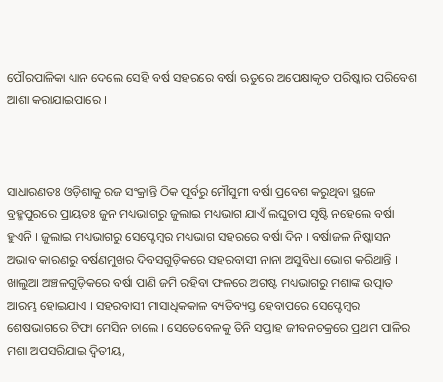ପୌରପାଳିକା ଧ୍ୟାନ ଦେଲେ ସେହି ବର୍ଷ ସହରରେ ବର୍ଷା ଋତୁରେ ଅପେକ୍ଷାକୃତ ପରିଷ୍କାର ପରିବେଶ ଆଶା କରାଯାଇପାରେ ।



ସାଧାରଣତଃ ଓଡ଼ିଶାକୁ ରଜ ସଂକ୍ରାନ୍ତି ଠିକ ପୂର୍ବରୁ ମୌସୁମୀ ବର୍ଷା ପ୍ରବେଶ କରୁଥିବା ସ୍ଥଳେ ବ୍ରହ୍ମପୁରରେ ପ୍ରାୟତଃ ଜୁନ ମଧ୍ୟଭାଗରୁ ଜୁଲାଇ ମଧ୍ୟଭାଗ ଯାଏଁ ଲଘୁଚାପ ସୃଷ୍ଟି ନହେଲେ ବର୍ଷା ହୁଏନି । ଜୁଲାଇ ମଧ୍ୟଭାଗରୁ ସେପ୍ଟେମ୍ୱର ମଧ୍ୟଭାଗ ସହରରେ ବର୍ଷା ଦିନ । ବର୍ଷାଜଳ ନିଷ୍କାସନ ଅଭାବ କାରଣରୁ ବର୍ଷଣମୁଖର ଦିବସଗୁଡ଼ିକରେ ସହରବାସୀ ନାନା ଅସୁବିଧା ଭୋଗ କରିଥାନ୍ତି । ଖାଲୁଆ ଅଞ୍ଚଳଗୁଡ଼ିକରେ ବର୍ଷା ପାଣି ଜମି ରହିବା ଫଳରେ ଅଗଷ୍ଟ ମଧ୍ୟଭାଗରୁ ମଶାଙ୍କ ଉତ୍ପାତ ଆରମ୍ଭ ହୋଇଯାଏ । ସହରବାସୀ ମାସାଧିକକାଳ ବ୍ୟତିବ୍ୟସ୍ତ ହେବାପରେ ସେପ୍ଟେମ୍ୱର ଶେଷଭାଗରେ ଟିଫା ମେସିନ ଚାଲେ । ସେତେବେଳକୁ ତିନି ସପ୍ତାହ ଜୀବନଚକ୍ରରେ ପ୍ରଥମ ପାଳିର ମଶା ଅପସରିଯାଇ ଦ୍ୱିତୀୟ,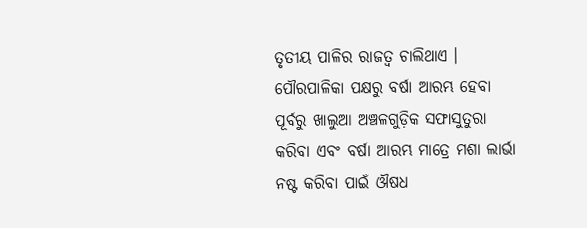ତୃତୀୟ ପାଳିର ରାଜତ୍ୱ ଚାଲିଥାଏ । ପୌରପାଳିକା ପକ୍ଷରୁ ବର୍ଷା ଆରମ୍ଭ ହେବା ପୂର୍ବରୁ ଖାଲୁଆ ଅଞ୍ଚଳଗୁଡ଼ିକ ସଫାସୁତୁରା କରିବା ଏବଂ ବର୍ଷା ଆରମ୍ଭ ମାତ୍ରେ ମଶା ଲାର୍ଭା ନଷ୍ଟ କରିବା ପାଇଁ ଔଷଧ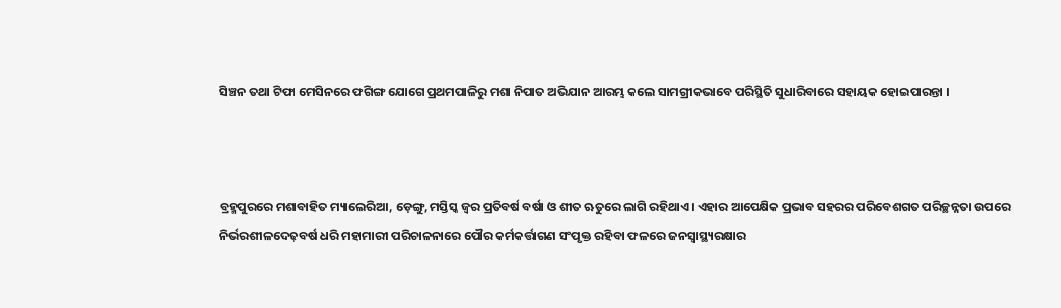ସିଞ୍ଚନ ତଥା ଟିଫା ମେସିନରେ ଫଗିଙ୍ଗ ଯୋଗେ ପ୍ରଥମପାଳିରୁ ମଶା ନିପାତ ଅଭିଯାନ ଆରମ୍ଭ କଲେ ସାମଗ୍ରୀକଭାବେ ପରିସ୍ଥିତି ସୁଧାରିବାରେ ସହାୟକ ହୋଇପାରନ୍ତା ।



ବ୍ରହ୍ମପୁରରେ ମଶାବାହିତ ମ୍ୟାଲେରିଆ, ଡ଼େଙ୍ଗୁ, ମସ୍ତିସ୍କ ଜ୍ୱର ପ୍ରତିବର୍ଷ ବର୍ଷା ଓ ଶୀତ ଋତୁରେ ଲାଗି ରହିଥାଏ । ଏହାର ଆପେକ୍ଷିକ ପ୍ରଭାବ ସହରର ପରିବେଶଗତ ପରିଚ୍ଛନ୍ନତା ଉପରେ ନିର୍ଭରଶୀଳଦେଢ଼ବର୍ଷ ଧରି ମହାମାରୀ ପରିଚାଳନାରେ ପୌର କର୍ମକର୍ତ୍ତାଗଣ ସଂପୃକ୍ତ ରହିବା ଫଳରେ ଜନସ୍ୱାସ୍ଥ୍ୟରକ୍ଷାର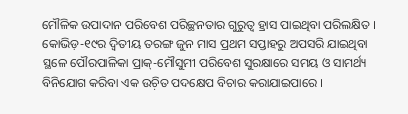ମୌଳିକ ଉପାଦାନ ପରିବେଶ ପରିଚ୍ଛନତାର ଗୁରୁତ୍ୱ ହ୍ରାସ ପାଇଥିବା ପରିଲକ୍ଷିତ । କୋଭିଡ଼-୧୯ର ଦ୍ୱିତୀୟ ତରଙ୍ଗ ଜୁନ ମାସ ପ୍ରଥମ ସପ୍ତାହରୁ ଅପସରି ଯାଇଥିବା ସ୍ଥଳେ ପୌରପାଳିକା ପ୍ରାକ୍-ମୌସୁମୀ ପରିବେଶ ସୁରକ୍ଷାରେ ସମୟ ଓ ସାମର୍ଥ୍ୟ ବିନିଯୋଗ କରିବା ଏକ ଉଚ଼ିତ ପଦକ୍ଷେପ ବିଚାର କରାଯାଇପାରେ ।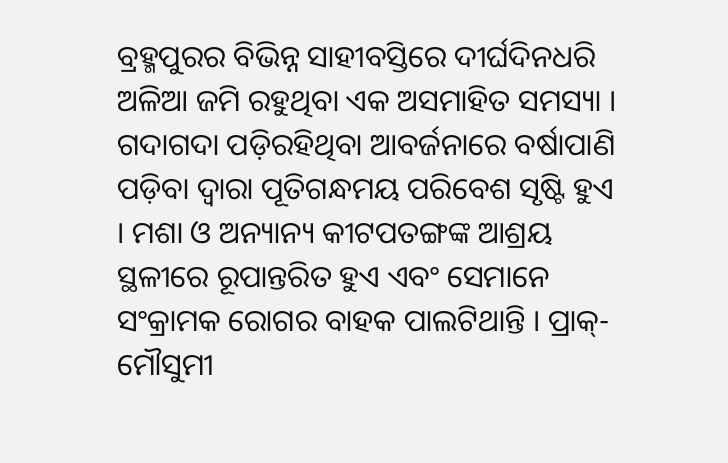ବ୍ରହ୍ମପୁରର ବିଭିନ୍ନ ସାହୀବସ୍ତିରେ ଦୀର୍ଘଦିନଧରି ଅଳିଆ ଜମି ରହୁଥିବା ଏକ ଅସମାହିତ ସମସ୍ୟା । ଗଦାଗଦା ପଡ଼ିରହିଥିବା ଆବର୍ଜନାରେ ବର୍ଷାପାଣି ପଡ଼ିବା ଦ୍ୱାରା ପୂତିଗନ୍ଧମୟ ପରିବେଶ ସୃଷ୍ଟି ହୁଏ । ମଶା ଓ ଅନ୍ୟାନ୍ୟ କୀଟପତଙ୍ଗଙ୍କ ଆଶ୍ରୟ ସ୍ଥଳୀରେ ରୂପାନ୍ତରିତ ହୁଏ ଏବଂ ସେମାନେ ସଂକ୍ରାମକ ରୋଗର ବାହକ ପାଲଟିଥାନ୍ତି । ପ୍ରାକ୍-ମୌସୁମୀ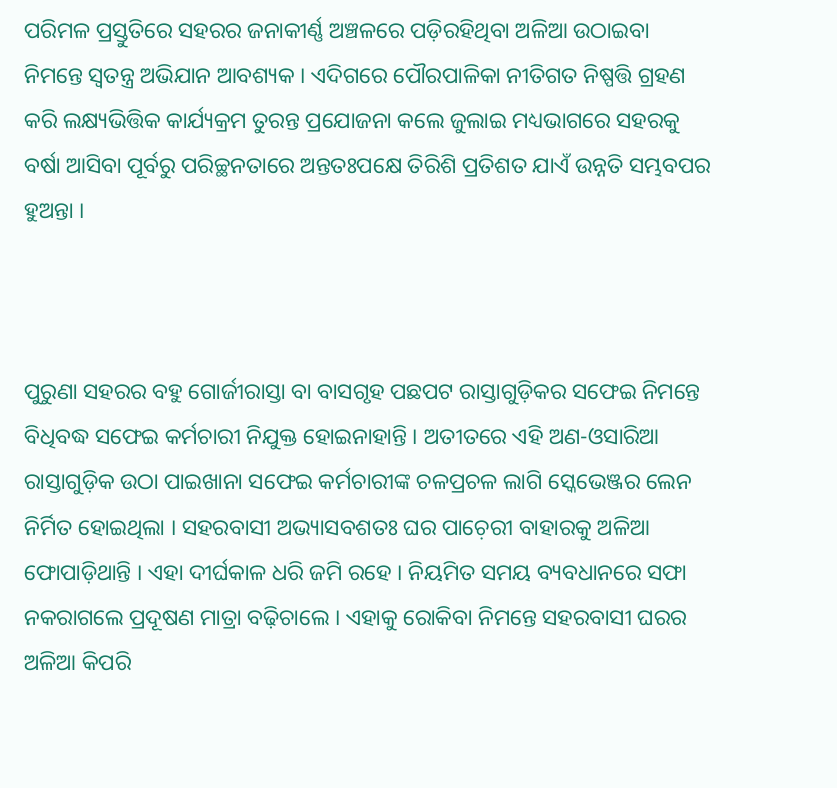ପରିମଳ ପ୍ରସ୍ତୁତିରେ ସହରର ଜନାକୀର୍ଣ୍ଣ ଅଞ୍ଚଳରେ ପଡ଼ିରହିଥିବା ଅଳିଆ ଉଠାଇବା ନିମନ୍ତେ ସ୍ୱତନ୍ତ୍ର ଅଭିଯାନ ଆବଶ୍ୟକ । ଏଦିଗରେ ପୌରପାଳିକା ନୀତିଗତ ନିଷ୍ପତ୍ତି ଗ୍ରହଣ କରି ଲକ୍ଷ୍ୟଭିତ୍ତିକ କାର୍ଯ୍ୟକ୍ରମ ତୁରନ୍ତ ପ୍ରଯୋଜନା କଲେ ଜୁଲାଇ ମଧ୍ୟଭାଗରେ ସହରକୁ ବର୍ଷା ଆସିବା ପୂର୍ବରୁ ପରିଚ୍ଛନତାରେ ଅନ୍ତତଃପକ୍ଷେ ତିରିଶି ପ୍ରତିଶତ ଯାଏଁ ଉନ୍ନତି ସମ୍ଭବପର ହୁଅନ୍ତା ।



ପୁରୁଣା ସହରର ବହୁ ଗୋର୍ଜୀରାସ୍ତା ବା ବାସଗୃହ ପଛପଟ ରାସ୍ତାଗୁଡ଼ିକର ସଫେଇ ନିମନ୍ତେ ବିଧିବଦ୍ଧ ସଫେଇ କର୍ମଚାରୀ ନିଯୁକ୍ତ ହୋଇନାହାନ୍ତି । ଅତୀତରେ ଏହି ଅଣ-ଓସାରିଆ ରାସ୍ତାଗୁଡ଼ିକ ଉଠା ପାଇଖାନା ସଫେଇ କର୍ମଚାରୀଙ୍କ ଚଳପ୍ରଚଳ ଲାଗି ସ୍କେଭେଞ୍ଜର ଲେନ ନିର୍ମିତ ହୋଇଥିଲା । ସହରବାସୀ ଅଭ୍ୟାସବଶତଃ ଘର ପାଚ଼େରୀ ବାହାରକୁ ଅଳିଆ ଫୋପାଡ଼ିଥାନ୍ତି । ଏହା ଦୀର୍ଘକାଳ ଧରି ଜମି ରହେ । ନିୟମିତ ସମୟ ବ୍ୟବଧାନରେ ସଫା ନକରାଗଲେ ପ୍ରଦୂଷଣ ମାତ୍ରା ବଢ଼ିଚାଲେ । ଏହାକୁ ରୋକିବା ନିମନ୍ତେ ସହରବାସୀ ଘରର ଅଳିଆ କିପରି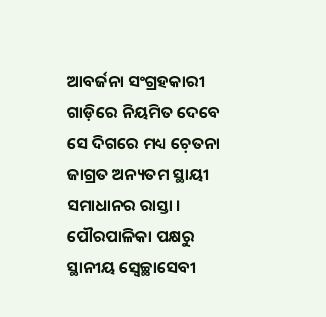ଆବର୍ଜନା ସଂଗ୍ରହକାରୀ ଗାଡ଼ିରେ ନିୟମିତ ଦେବେ ସେ ଦିଗରେ ମଧ୍ୟ ଚ଼େତନା ଜାଗ୍ରତ ଅନ୍ୟତମ ସ୍ଥାୟୀ ସମାଧାନର ରାସ୍ତା । ପୌରପାଳିକା ପକ୍ଷରୁ ସ୍ଥାନୀୟ ସ୍ୱେଚ୍ଛାସେବୀ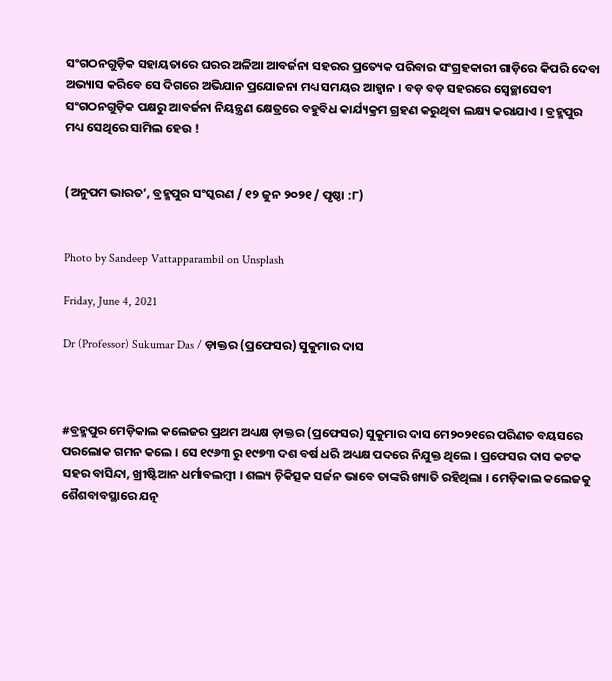ସଂଗଠନଗୁଡ଼ିକ ସହାୟତାରେ ଘରର ଅଳିଆ ଆବର୍ଜନା ସହରର ପ୍ରତ୍ୟେକ ପରିବାର ସଂଗ୍ରହକାରୀ ଗାଡ଼ିରେ କିପରି ଦେବା ଅଭ୍ୟାସ କରିବେ ସେ ଦିଗରେ ଅଭିଯାନ ପ୍ରଯୋଜନା ମଧ୍ୟ ସମୟର ଆହ୍ୱାନ । ବଡ଼ ବଡ଼ ସହରରେ ସ୍ୱେଚ୍ଛାସେବୀ ସଂଗଠନଗୁଡ଼ିକ ପକ୍ଷରୁ ଆବର୍ଜନା ନିୟନ୍ତ୍ରଣ କ୍ଷେତ୍ରରେ ବହୁବିଧ କାର୍ଯ୍ୟକ୍ରମ ଗ୍ରହଣ କରୁଥିବା ଲକ୍ଷ୍ୟ କରାଯାଏ । ବ୍ରହ୍ମପୁର ମଧ୍ୟ ସେଥିରେ ସାମିଲ ହେଉ !


(ଅନୁପମ ଭାରତ’, ବ୍ରହ୍ମପୁର ସଂସ୍କରଣ / ୧୨ ଜୁନ ୨୦୨୧ / ପୃଷ୍ଠା :୮)


Photo by Sandeep Vattapparambil on Unsplash

Friday, June 4, 2021

Dr (Professor) Sukumar Das / ଡ଼ାକ୍ତର (ପ୍ରଫେସର) ସୁକୁମାର ଦାସ



#ବ୍ରହ୍ମପୁର ମେଡ଼ିକାଲ କଲେଜର ପ୍ରଥମ ଅଧ୍ୟକ୍ଷ ଡ଼ାକ୍ତର (ପ୍ରଫେସର) ସୁକୁମାର ଦାସ ମେ୨୦୨୧ରେ ପରିଣତ ବୟସରେ ପରଲୋକ ଗମନ କଲେ । ସେ ୧୯୬୩ ରୁ ୧୯୭୩ ଦଶ ବର୍ଷ ଧରି ଅଧ୍ୟକ୍ଷ ପଦରେ ନିଯୁକ୍ତ ଥିଲେ । ପ୍ରଫେସର ଦାସ କଟକ ସହର ବାସିନ୍ଦା, ଖ୍ରୀଷ୍ଟିଆନ ଧର୍ମାବଲମ୍ୱୀ । ଶଲ୍ୟ ଚ଼ିକିତ୍ସକ ସର୍ଜନ ଭାବେ ତାଙ୍କରି ଖ୍ୟାତି ରହିଥିଲା । ମେଡ଼ିକାଲ କଲେଜକୁ ଶୈଶବାବସ୍ଥାରେ ଯତ୍ନ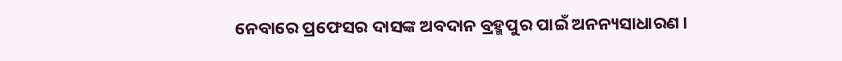ନେବାରେ ପ୍ରଫେସର ଦାସଙ୍କ ଅବଦାନ ବ୍ରହ୍ମପୁର ପାଇଁ ଅନନ୍ୟସାଧାରଣ ।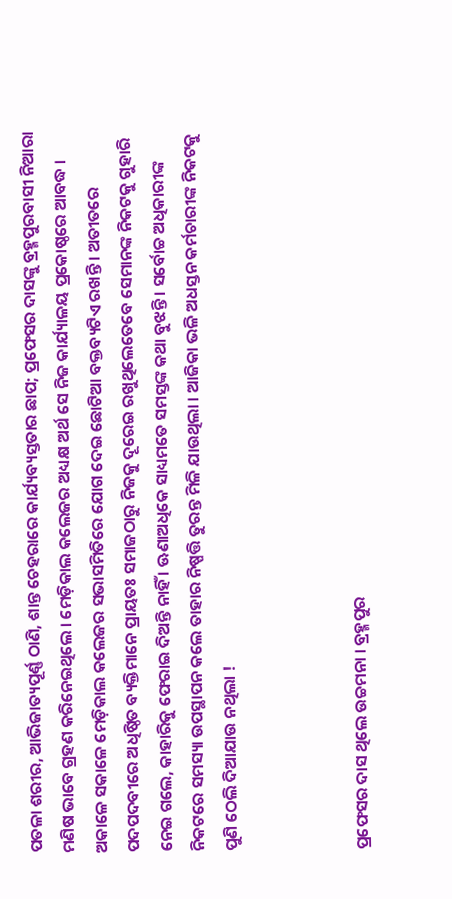ପତଳା ଶରୀର, ଆଭିଜାତ୍ୟପୂର୍ଣ୍ଣ ଠାଣି, ଶାନ୍ତ ଚେହରାରେ କାର୍ଯ୍ୟବ୍ୟସ୍ତତାର ଛାପ; ପ୍ରଫେସର ଦାସଙ୍କୁ ବ୍ରହ୍ମପୁରବାସୀ ନିଆରା ମଣିଷ ଭାବେ ଗ୍ରହଣ କରିନେଇଥିଲେ । ମେଡ଼ିକାଲ କଲେଜର ଅଧ୍ୟକ୍ଷ ଅର୍ଥ ସେ ନିଜ କାର୍ଯ୍ୟାଳୟ ପ୍ରକୋଷ୍ଠରେ ଆବଦ୍ଧ । ଅକାଳେ ସକାଳେ ମେଡ଼ିକାଲ କଲେଜର ସଭାସମିତିରେ ଯୋଗ ଦେଇ ଛୋଟିଆ ବକ୍ତବ୍ୟଟିଏ ରଖନ୍ତି । ଅତୀତରେ ପଦପଦବୀରେ ଅଧିଷ୍ଠିତ ବ୍ୟକ୍ତିମାନେ ପ୍ରାୟତଃ ସମାଜଠାରୁ ନିଜକୁ ଦୂରେଇ ରଖୁଥିଲେତେବେ ସେମାନଙ୍କ ନିକଟକୁ ଗୁହାରି ନେଇ ଗଲେ, କାହାରିକୁ ଫେରାଇ ଦିଅନ୍ତି ନାହିଁ । ଊଣାଅଧିକେ ସାଧ୍ୟମତେ ସମସ୍ତଙ୍କ କଥା ବୁଝନ୍ତି । ସର୍ବୋଚ୍ଚ ଅଧିକାରୀଙ୍କ ନିକଟରେ ସମସ୍ୟା ଉପସ୍ଥାପନ କଲେ ତାହାର ନିଷ୍ପତ୍ତି ତୁରନ୍ତ ମିଳି ଯାଉଥିଲା । ଆଜିକା ଭଳି ଅଧସ୍ତନ କର୍ମଚାରୀଙ୍କ ନିକଟକୁ ପୁଣି ଠେଲି ଦିଆଯାଉ ନଥିଲା !



ପ୍ରଫେସର ଦାସ ଥିଲେ ଉଚ୍ଚମନା । ବ୍ରହ୍ମପୁର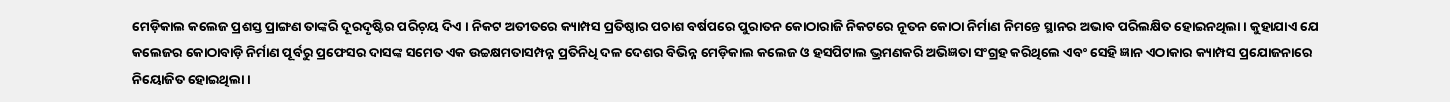ମେଡ଼ିକାଲ କଲେଜ ପ୍ରଶସ୍ତ ପ୍ରାଙ୍ଗଣ ତାଙ୍କରି ଦୂରଦୃଷ୍ଟିର ପରିଚ଼ୟ ଦିଏ । ନିକଟ ଅତୀତରେ କ୍ୟାମ୍ପସ ପ୍ରତିଷ୍ଠାର ପଚାଶ ବର୍ଷପରେ ପୁରାତନ କୋଠାରାଜି ନିକଟରେ ନୂତନ କୋଠା ନିର୍ମାଣ ନିମନ୍ତେ ସ୍ଥାନର ଅଭାବ ପରିଲକ୍ଷିତ ହୋଇନଥିଲା । କୁହାଯାଏ ଯେ କଲେଜର କୋଠାବାଡ଼ି ନିର୍ମାଣ ପୂର୍ବରୁ ପ୍ରଫେସର ଦାସଙ୍କ ସମେତ ଏକ ଉଚ୍ଚକ୍ଷମତାସମ୍ପନ୍ନ ପ୍ରତିନିଧି ଦଳ ଦେଶର ବିଭିନ୍ନ ମେଡ଼ିକାଲ କଲେଜ ଓ ହସପିଟାଲ ଭ୍ରମଣକରି ଅଭିଜ୍ଞତା ସଂଗ୍ରହ କରିଥିଲେ ଏବଂ ସେହି ଜ୍ଞାନ ଏଠାକାର କ୍ୟାମ୍ପସ ପ୍ରଯୋଜନାରେ ନିୟୋଜିତ ହୋଇଥିଲା ।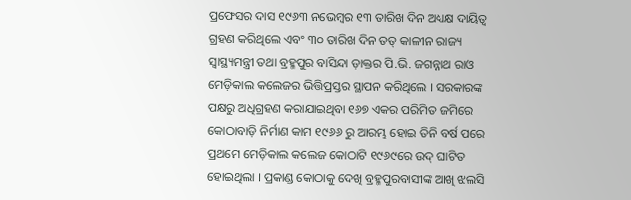ପ୍ରଫେସର ଦାସ ୧୯୬୩ ନଭେମ୍ୱର ୧୩ ତାରିଖ ଦିନ ଅଧ୍ୟକ୍ଷ ଦାୟିତ୍ୱ ଗ୍ରହଣ କରିଥିଲେ ଏବଂ ୩୦ ତାରିଖ ଦିନ ତତ୍ କାଳୀନ ରାଜ୍ୟ ସ୍ୱାସ୍ଥ୍ୟମନ୍ତ୍ରୀ ତଥା ବ୍ରହ୍ମପୁର ବାସିନ୍ଦା ଡ଼ାକ୍ତର ପି.ଭି. ଜଗନ୍ନାଥ ରାଓ ମେଡ଼ିକାଲ କଲେଜର ଭିତ୍ତିପ୍ରସ୍ତର ସ୍ଥାପନ କରିଥିଲେ । ସରକାରଙ୍କ ପକ୍ଷରୁ ଅଧିଗ୍ରହଣ କରାଯାଇଥିବା ୧୬୭ ଏକର ପରିମିତ ଜମିରେ କୋଠାବାଡ଼ି ନିର୍ମାଣ କାମ ୧୯୬୬ ରୁ ଆରମ୍ଭ ହୋଇ ତିନି ବର୍ଷ ପରେ ପ୍ରଥମେ ମେଡ଼ିକାଲ କଲେଜ କୋଠାଟି ୧୯୬୯ରେ ଉଦ୍ ଘାଟିତ ହୋଇଥିଲା । ପ୍ରକାଣ୍ଡ କୋଠାକୁ ଦେଖି ବ୍ରହ୍ମପୁରବାସୀଙ୍କ ଆଖି ଝଲସି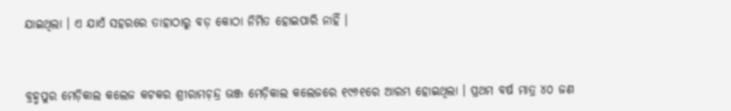ଯାଇଥିଲା । ଏ ଯାଏଁ ସହରରେ ତାହାଠାରୁ ବଡ଼ କୋଠା ନିର୍ମିତ ହୋଇପାରି ନାହିଁ ।



ବ୍ରହ୍ମପୁର ମେଡ଼ିକାଲ କଲେଜ କଟକର ଶ୍ରୀରାମଚ଼ନ୍ଦ୍ର ଭଞ୍ଜ ମେଡ଼ିକାଲ କଲେଜରେ ୧୯୬୧ରେ ଆରମ୍ଭ ହୋଇଥିଲା । ପ୍ରଥମ ବର୍ଷ ମାତ୍ର ୪୦ ଜଣ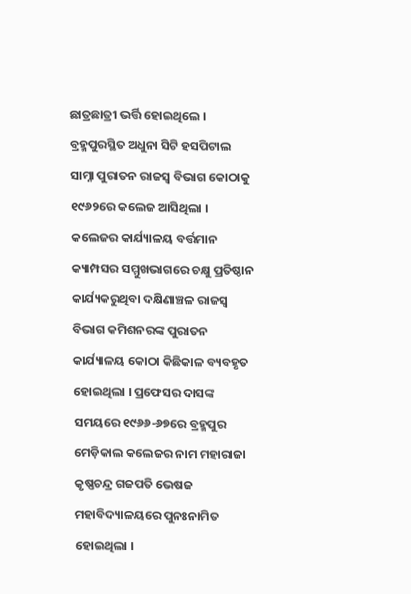ଛାତ୍ରଛାତ୍ରୀ ଭର୍ତ୍ତି ହୋଇଥିଲେ । ବ୍ରହ୍ମପୁରସ୍ଥିତ ଅଧୁନା ସିଟି ହସପିଟାଲ ସାମ୍ନା ପୁରାତନ ରାଜସ୍ୱ ବିଭାଗ କୋଠାକୁ ୧୯୬୨ରେ କଲେଜ ଆସିଥିଲା । କଲେଜର କାର୍ଯ୍ୟାଳୟ ବର୍ତ୍ତମାନ କ୍ୟାମ୍ପସର ସମ୍ମୁଖଭାଗରେ ଚକ୍ଷୁ ପ୍ରତିଷ୍ଠାନ କାର୍ଯ୍ୟକରୁଥିବା ଦକ୍ଷିଣାଞ୍ଚଳ ରାଜସ୍ୱ ବିଭାଗ କମିଶନରଙ୍କ ପୁରାତନ କାର୍ଯ୍ୟାଳୟ କୋଠା କିଛିକାଳ ବ୍ୟବହୃତ ହୋଇଥିଲା । ପ୍ରଫେସର ଦାସଙ୍କ ସମୟରେ ୧୯୬୬-୬୭ରେ ବ୍ରହ୍ମପୁର ମେଡ଼ିକାଲ କଲେଜର ନାମ ମହାରାଜା କୃଷ୍ଣଚନ୍ଦ୍ର ଗଜପତି ଭେଷଜ ମହାବିଦ୍ୟାଳୟରେ ପୁନଃନାମିତ ହୋଇଥିଲା ।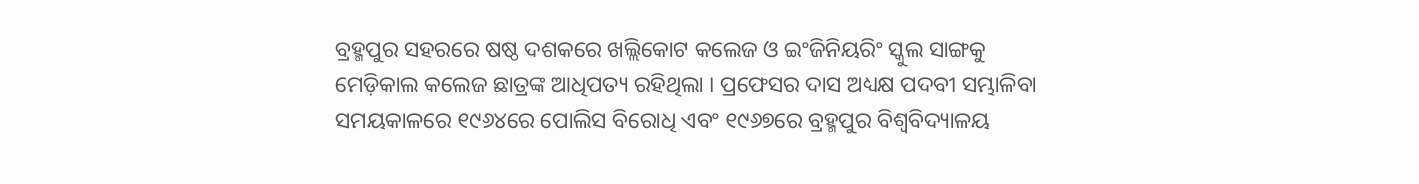ବ୍ରହ୍ମପୁର ସହରରେ ଷଷ୍ଠ ଦଶକରେ ଖଲ୍ଲିକୋଟ କଲେଜ ଓ ଇଂଜିନିୟରିଂ ସ୍କୁଲ ସାଙ୍ଗକୁ ମେଡ଼ିକାଲ କଲେଜ ଛାତ୍ରଙ୍କ ଆଧିପତ୍ୟ ରହିଥିଲା । ପ୍ରଫେସର ଦାସ ଅଧ୍ୟକ୍ଷ ପଦବୀ ସମ୍ଭାଳିବା ସମୟକାଳରେ ୧୯୬୪ରେ ପୋଲିସ ବିରୋଧି ଏବଂ ୧୯୬୭ରେ ବ୍ରହ୍ମପୁର ବିଶ୍ୱବିଦ୍ୟାଳୟ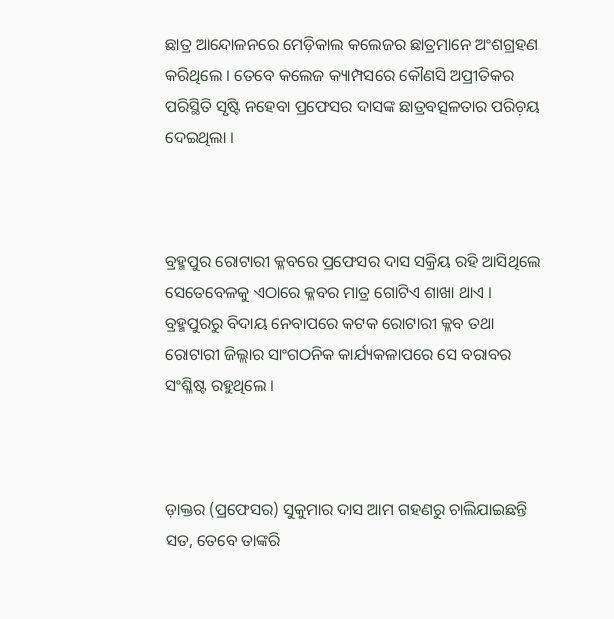ଛାତ୍ର ଆନ୍ଦୋଳନରେ ମେଡ଼ିକାଲ କଲେଜର ଛାତ୍ରମାନେ ଅଂଶଗ୍ରହଣ କରିଥିଲେ । ତେବେ କଲେଜ କ୍ୟାମ୍ପସରେ କୌଣସି ଅପ୍ରୀତିକର ପରିସ୍ଥିତି ସୃଷ୍ଟି ନହେବା ପ୍ରଫେସର ଦାସଙ୍କ ଛାତ୍ରବତ୍ସଳତାର ପରିଚ଼ୟ ଦେଇଥିଲା ।



ବ୍ରହ୍ମପୁର ରୋଟାରୀ କ୍ଳବରେ ପ୍ରଫେସର ଦାସ ସକ୍ରିୟ ରହି ଆସିଥିଲେ ସେତେବେଳକୁ ଏଠାରେ କ୍ଳବର ମାତ୍ର ଗୋଟିଏ ଶାଖା ଥାଏ । ବ୍ରହ୍ମପୁରରୁ ବିଦାୟ ନେବାପରେ କଟକ ରୋଟାରୀ କ୍ଳବ ତଥା ରୋଟାରୀ ଜିଲ୍ଲାର ସାଂଗଠନିକ କାର୍ଯ୍ୟକଳାପରେ ସେ ବରାବର ସଂଶ୍ଳିଷ୍ଟ ରହୁଥିଲେ ।



ଡ଼ାକ୍ତର (ପ୍ରଫେସର) ସୁକୁମାର ଦାସ ଆମ ଗହଣରୁ ଚାଲିଯାଇଛନ୍ତି ସତ, ତେବେ ତାଙ୍କରି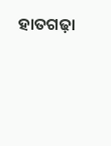ହାତଗଢ଼ା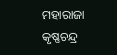ମହାରାଜା କୃଷ୍ଣଚନ୍ଦ୍ର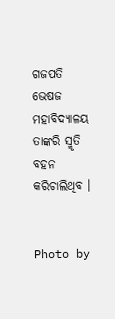ଗଜପତି ଭେଷଜ ମହାବିଦ୍ୟାଳୟ ତାଙ୍କରି ସ୍ମୃତି ବହନ କରିଚାଲିଥିବ ।


Photo by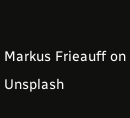Markus Frieauff on Unsplash